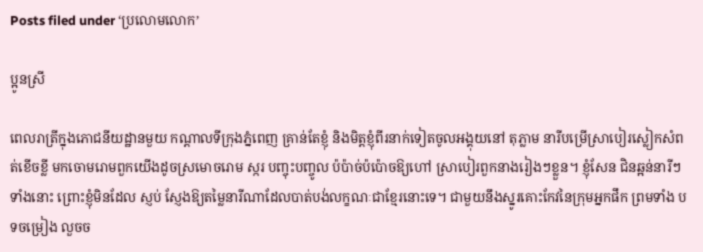Posts filed under ‘ប្រលោមលោក’

ប្អូនស្រី

ពេលរាត្រីក្នុងភោជនីយដ្ឋានមួយ កណ្តាលទីក្រុងភ្នំពេញ គ្រាន់តែខ្ញុំ និងមិត្តខ្ញុំពីរនាក់ទៀតចូលអង្គុយនៅ តុភ្លាម នារីបម្រើស្រាបៀរស្លៀកសំពត់ខើចខ្លី មកចោមរោមពួកយើងដូចស្រមោចរោម ស្ករ បញ្ចុះបញ្ចូល ប៉ប៉ាច់ប៉ប៉ោចឱ្យហៅ ស្រាបៀរពួកនាងរៀងៗខ្លួន។ ខ្ញុំសែន ជិនឆ្អន់នារីៗទាំងនោះ ព្រោះខ្ញុំមិនដែល ស្ញប់ ស្ញែងឱ្យតម្លៃនារីណាដែលបាត់បង់លក្ខណៈជាខ្មែរនោះទេ។ ជាមួយនឹងស្នូរគោះកែវនៃក្រុមអ្នកផឹក ព្រមទាំង បទចម្រៀង លួចច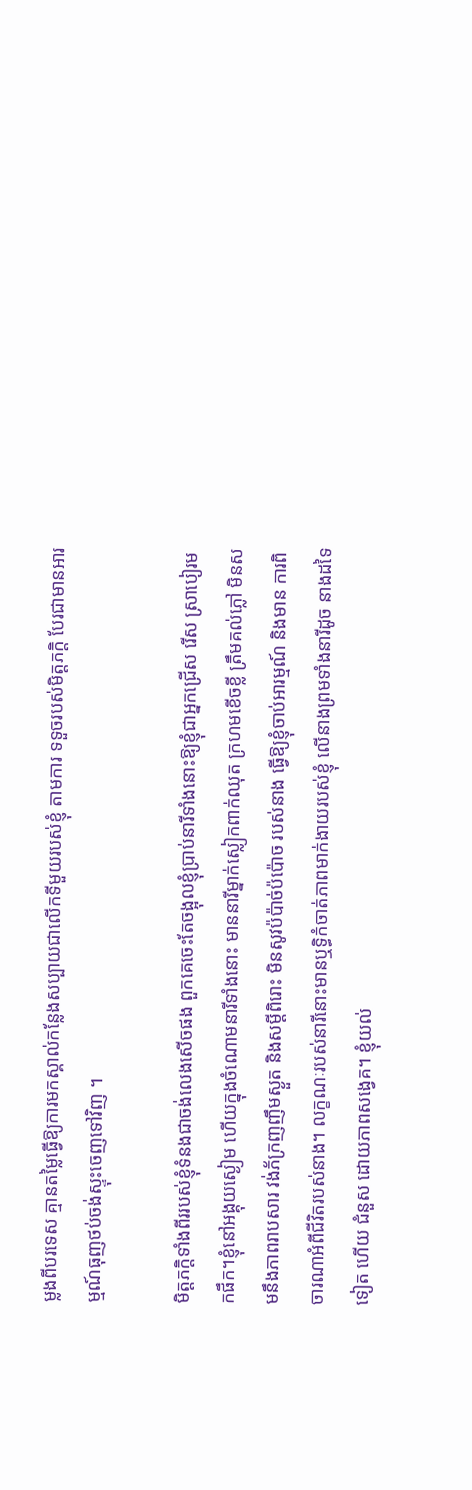ម្លងពីបរទេស គ្មានតម្លៃធ្វើឱ្យការមកស្គាល់កន្លែងសប្បាយជាលើកទីមួយរបស់ខ្ញុំ តាមការ ទទួចរបស់មិត្តភក្តិ បែរជាមានអារម្មណ៍ធុញថប់ចង់ស្ទុះចេញទៅវិញ ។

មិត្តភក្តិទាំងពីររបស់ខ្ញុំទំនងជាចង់លេងសើចផង ពួកគេចេះតែចង្អុលខ្ញុំប្រាប់នារីទាំងនោះឱ្យខ្ញុំជាអ្នកជ្រើស រើស ស្រាបៀរមកផឹក។ខ្ញុំនៅអង្គុយស្ងៀម ហើយក្នុងចំណោមនារីទាំងនោះ មាននារីម្នាក់ស្លៀកពាក់ឈុត ក្រហមខើចខ្លី ត្រឹមគល់ភ្លៅ មិនសមនឹងភាពរាបសារ វង់ភ័ក្រញញឹមស្ងួត និងសម្តីពិរោះ មិនសូវប៉ប៉ាច់ប៉ប៉ោច របស់នាង ធ្វើឱ្យខ្ញុំចាប់អារម្មណ៍ និងមាន ការពិចារណាអំពីជីវិតរបស់នាង។ លក្ខណៈរបស់នារីនោះមានឬទ្ធិកំចាត់ភាពមាក់ងាយរបស់ខ្ញុំ លើនាងព្រមទាំងនារីដូច នាងដទៃទៀត ហើយ ជំនួស ដោយភាពសង្វេគ។ ខ្ញុំយល់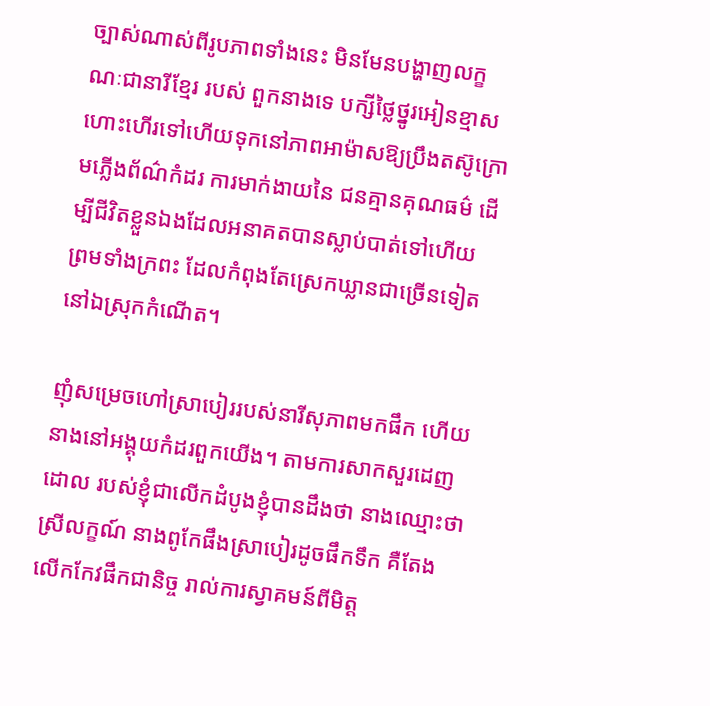ច្បាស់ណាស់ពីរូបភាពទាំងនេះ មិនមែនបង្ហាញលក្ខណៈជានារីខ្មែរ របស់ ពួកនាងទេ បក្សីថ្លៃថ្នូរអៀនខ្មាសហោះហើរទៅហើយទុកនៅភាពអាម៉ាសឱ្យប្រឹងតស៊ូក្រោមភ្លើងព័ណ៌កំដរ ការមាក់ងាយនៃ ជនគ្មានគុណធម៌ ដើម្បីជីវិតខ្លួនឯងដែលអនាគតបានស្លាប់បាត់ទៅហើយ ព្រមទាំងក្រពះ ដែលកំពុងតែស្រេកឃ្លានជាច្រើនទៀត នៅឯស្រុកកំណើត។

ញុំសម្រេចហៅស្រាបៀររបស់នារីសុភាពមកផឹក ហើយនាងនៅអង្គុយកំដរពួកយើង។ តាមការសាកសួរដេញ ដោល របស់ខ្ញុំជាលើកដំបូងខ្ញុំបានដឹងថា នាងឈ្មោះថាស្រីលក្ខណ៍ នាងពូកែផឹងស្រាបៀរដូចផឹកទឹក គឺតែង លើកកែវផឹកជានិច្ច រាល់ការស្វាគមន៍ពីមិត្ត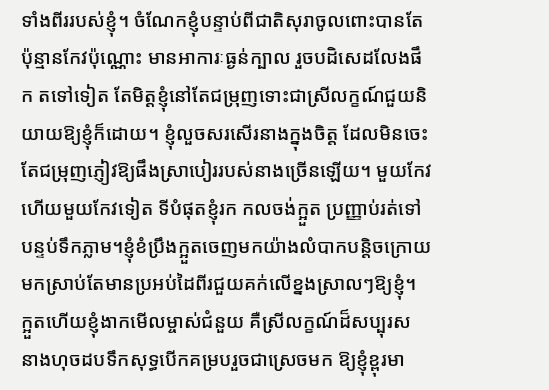ទាំងពីររបស់ខ្ញុំ។ ចំណែកខ្ញុំបន្ទាប់ពីជាតិសុរាចូលពោះបានតែប៉ុន្មានកែវប៉ុណ្ណោះ មានអាការៈធ្ងន់ក្បាល រួចបដិសេដលែងផឹក តទៅទៀត តែមិត្តខ្ញុំនៅតែជម្រុញទោះជាស្រីលក្ខណ៍ជួយនិយាយឱ្យខ្ញុំក៏ដោយ។ ខ្ញុំលួចសរសើរនាងក្នុងចិត្ត ដែលមិនចេះតែជម្រុញភ្ញៀវឱ្យផឹងស្រាបៀររបស់នាងច្រើនឡើយ។ មួយកែវហើយមួយកែវទៀត ទីបំផុតខ្ញុំរក កលចង់ក្អួត ប្រញ្ញាប់រត់ទៅបន្ទប់ទឹកភ្លាម។ខ្ញុំខំប្រឹងក្អួតចេញមកយ៉ាងលំបាកបន្តិចក្រោយមកស្រាប់តែមានប្រអប់ដៃពីរជួយគក់លើខ្នងស្រាលៗឱ្យខ្ញុំ។ ក្អួតហើយខ្ញុំងាកមើលម្ចាស់ជំនួយ គឺស្រីលក្ខណ៍ដ៏សប្បុរស នាងហុចដបទឹកសុទ្ធបើកគម្របរួចជាស្រេចមក ឱ្យខ្ញុំខ្ពុរមា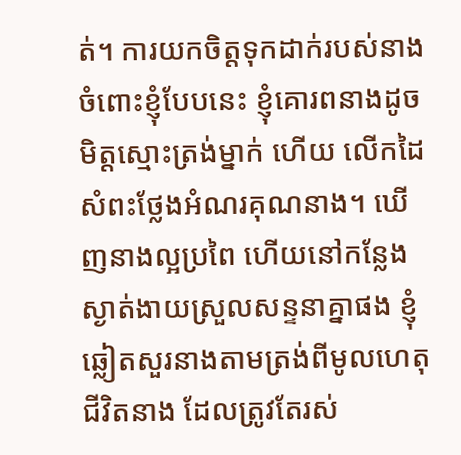ត់។ ការយកចិត្តទុកដាក់របស់នាងចំពោះខ្ញុំបែបនេះ ខ្ញុំគោរពនាងដូចមិត្តស្មោះត្រង់ម្នាក់ ហើយ លើកដៃសំពះថ្លែងអំណរគុណនាង។ ឃើញនាងល្អប្រពៃ ហើយនៅកន្លែងស្ងាត់ងាយស្រួលសន្ទនាគ្នាផង ខ្ញុំឆ្លៀតសួរនាងតាមត្រង់ពីមូលហេតុជីវិតនាង ដែលត្រូវតែរស់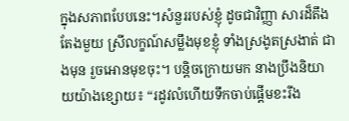ក្នុងសភាពបែបនេះ។សំនួររបស់ខ្ញុំ ដូចជាវិញ្ញា សារដ៏តឹងតែងមួយ ស្រីលក្ខណ៍សម្លឹងមុខខ្ញុំ ទាំងស្រងូតស្រងាត់ ជាងមុន រួចអោនមុខចុះ។ បន្តិចក្រោយមក នាងប្រឹងនិយាយយ៉ាងខ្សោយ៖ “រដូវលំហើយទឹកចាប់ផ្តើមខះរីង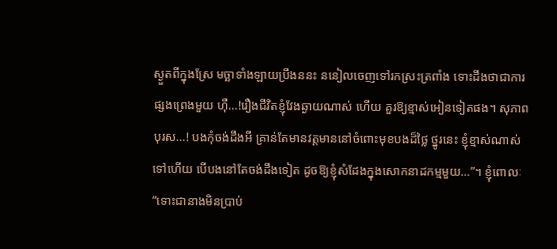ស្ងួតពីក្នុងស្រែ មច្ឆាទាំងឡាយប្រឹងននះ ននៀលចេញទៅរកស្រះត្រពាំង ទោះដឹងថាជាការផ្សងព្រេងមួយ ហ៊ឺ…!រឿងជីវិតខ្ញុំវែងឆ្ងាយណាស់ ហើយ គួរឱ្យខ្មាស់អៀនទៀតផង។ សុភាពបុរស…! បងកុំចង់ដឹងអី គ្រាន់តែមានវត្តមាននៅចំពោះមុខបងដ៏ថ្លៃ ថ្នូរនេះ ខ្ញុំខ្មាស់ណាស់ទៅហើយ បើបងនៅតែចង់ដឹងទៀត ដូចឱ្យខ្ញុំសំដែងក្នុងសោកនាដកម្មមួយ…”។ ខ្ញុំពោលៈ “ទោះជានាងមិនប្រាប់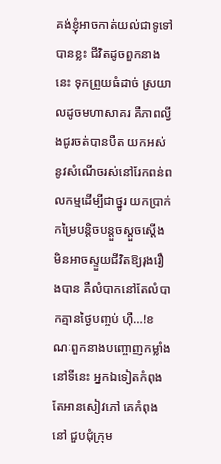គង់ខ្ញុំអាចកាត់យល់ជាទូទៅបានខ្លះ ជីវិតដូចពួកនាងនេះ ទុកព្រួយធំដាច់ ស្រយាលដូចមហាសាគរ គឺភាពល្វីងជូរចត់បានបឺត យកអស់នូវសំណើចរស់នៅរែកពន់ពលកម្មដើម្បីជាថ្នូរ យកប្រាក់កម្រៃបន្តិចបន្តួចស្តួចស្តើង មិនអាចស្ទួយជីវិតឱ្យរុងរឿងបាន គឺលំបាកនៅតែលំបាកគ្មានថ្ងៃបញ្ចប់ ហ៊ឺ…!ខណៈពួកនាងបញ្ចោញកម្លាំងនៅទីនេះ អ្នកឯទៀតកំពុងតែអានសៀវភៅ គេកំពុងនៅ ជួបជុំក្រុម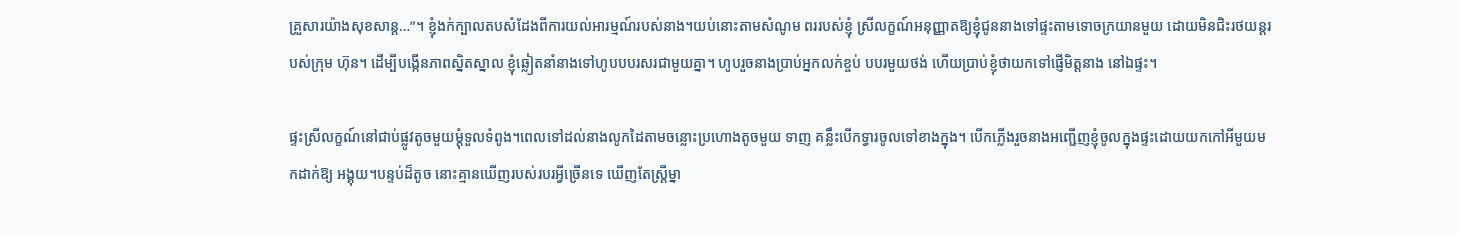គ្រួសារយ៉ាងសុខសាន្ត…”។ ខ្ញុំងក់ក្បាលតបសំដែងពីការយល់អារម្មណ៍របស់នាង។យប់នោះតាមសំណូម ពររបស់ខ្ញុំ ស្រីលក្ខណ៍អនុញ្ញាតឱ្យខ្ញុំជូននាងទៅផ្ទះតាមទោចក្រយានមួយ ដោយមិនជិះរថយន្តរបស់ក្រុម ហ៊ុន។ ដើម្បីបង្កើនភាពស្និតស្នាល ខ្ញុំឆ្លៀតនាំនាងទៅហូបបបរសរជាមួយគ្នា។ ហូបរួចនាងប្រាប់អ្នកលក់ខ្ចប់ បបរមួយថង់ ហើយប្រាប់ខ្ញុំថាយកទៅផ្ញើមិត្តនាង នៅឯផ្ទះ។

ផ្ទះស្រីលក្ខណ៍នៅជាប់ផ្លូវតូចមួយម្តុំទួលទំពូង។ពេលទៅដល់នាងលូកដៃតាមចន្លោះប្រហោងតូចមួយ ទាញ គន្លឹះបើកទ្វារចូលទៅខាងក្នុង។ បើកភ្លើងរួចនាងអញ្ជើញខ្ញុំចូលក្នុងផ្ទះដោយយកកៅអីមួយមកដាក់ឱ្យ អង្គុយ។បន្ទប់ដ៏តូច នោះគ្មានឃើញរបស់របរអ្វីច្រើនទេ ឃើញតែស្ត្រីម្នា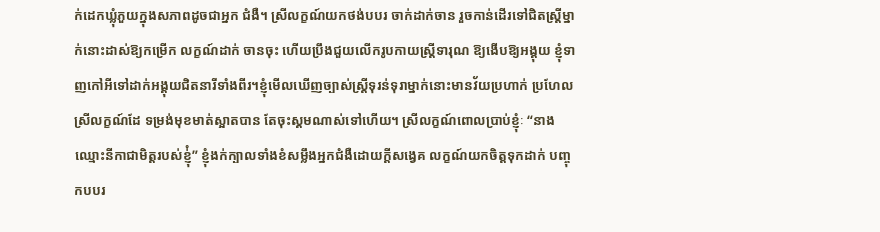ក់ដេកឃ្លុំភួយក្នុងសភាពដូចជាអ្នក ជំងឺ។ ស្រីលក្ខណ៍យកថង់បបរ ចាក់ដាក់ចាន រួចកាន់ដើរទៅជិតស្ត្រីម្នាក់នោះដាស់ឱ្យកម្រើក លក្ខណ៍ដាក់ ចានចុះ ហើយប្រឹងជួយលើករូបកាយស្ត្រីទារុណ ឱ្យងើបឱ្យអង្គុយ ខ្ញុំទាញកៅអីទៅដាក់អង្គុយជិតនារីទាំងពីរ។ខ្ញុំមើលឃើញច្បាស់ស្ត្រីទុរន់ទុរាម្នាក់នោះមានវ័យប្រហាក់ ប្រហែលស្រីលក្ខណ៍ដែ ទម្រង់មុខមាត់ស្អាតបាន តែចុះស្គមណាស់ទៅហើយ។ ស្រីលក្ខណ៍ពោលប្រាប់ខ្ញុំៈ “នាងឈ្មោះនីកាជាមិត្តរបស់ខ្ញុ់ំ” ខ្ញុំងក់ក្បាលទាំងខំសម្លឹងអ្នកជំងឺដោយក្តីសង្វេគ លក្ខណ៍យកចិត្តទុកដាក់ បញ្ចុកបបរ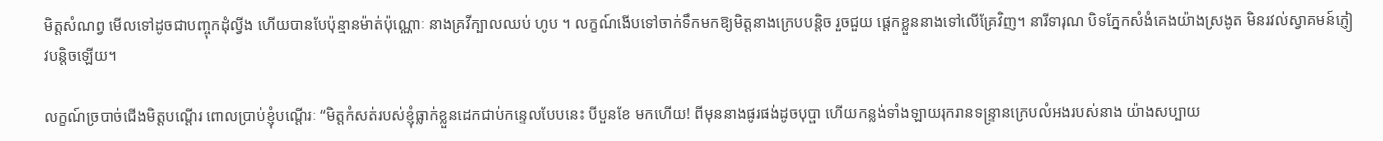មិត្តសំណព្វ មើលទៅដូចជាបញ្ចុកដុំល្វីង ហើយបានបែប៉ុន្មានម៉ាត់ប៉ុណ្ណោៈ នាងគ្រវីក្បាលឈប់ ហូប ។ លក្ខណ៍ងើបទៅចាក់ទឹកមកឱ្យមិត្តនាងក្រេបបន្តិច រួចជួយ ផ្តេកខ្លួននាងទៅលើគ្រែវិញ។ នារីទារុណ បិទភ្នែកសំងំគេងយ៉ាងស្រងូត មិនរវល់ស្វាគមន៍ភ្ញៀវបន្តិចឡើយ។

លក្ខណ៍ច្របាច់ជើងមិត្តបណ្តើរ ពោលប្រាប់ខ្ញុំបណ្តើរៈ “មិត្តកំសត់របស់ខ្ញុំធ្លាក់ខ្លួនដេកជាប់កន្ទេលបែបនេះ បីបួនខែ មកហើយ! ពីមុននាងផូរផង់ដូចបុប្ផា ហើយកន្លង់ទាំងឡាយរុករានទន្ទ្រានក្រេបលំអងរបស់នាង យ៉ាងសប្បាយ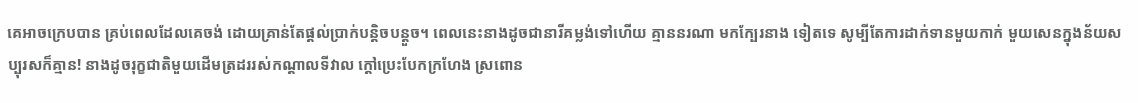គេអាចក្រេបបាន គ្រប់ពេលដែលគេចង់ ដោយគ្រាន់តែផ្តល់ប្រាក់បន្តិចបន្តួច។ ពេលនេះនាងដូចជានារីគម្លង់ទៅហើយ គ្មាននរណា មកក្បែរនាង ទៀតទេ សូម្បីតែការដាក់ទានមួយកាក់ មួយសេនក្នុងន័យសប្បុរសក៏គ្មាន! នាងដូចរុក្ខជាតិមួយដើមត្រដររស់កណ្តាលទីវាល ក្តៅប្រេះបែកក្រហែង ស្រពោន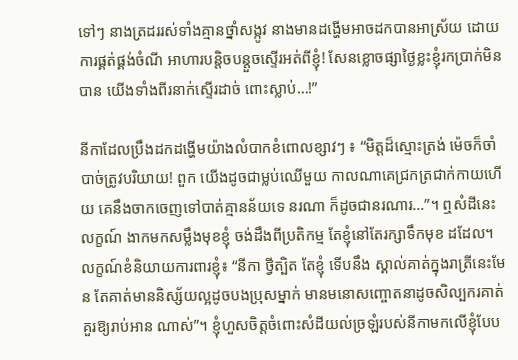ទៅៗ នាងត្រដររស់ទាំងគ្មានថ្នាំសង្កូវ នាងមានដង្ហើមអាចដកបានអាស្រ័យ ដោយការផ្គត់ផ្គង់ចំណី អាហារបន្តិចបន្តួចស្ទើរអត់ពីខ្ញុំ! សែនខ្លោចផ្សាថ្ងៃខ្លះខ្ញុំរកប្រាក់មិនបាន យើងទាំងពីរនាក់ស្ទើរដាច់ ពោះស្លាប់…!”

នីកាដែលប្រឹងដកដង្ហើមយ៉ាងលំបាកខំពោលខ្សាវៗ ៖ “មិត្តដ៏ស្មោះត្រង់ ម៉េចក៏ចាំបាច់ត្រូវបរិយាយ! ពួក យើងដូចជាម្លប់ឈើមួយ កាលណាគេជ្រកត្រជាក់កាយហើយ គេនឹងចាកចេញទៅបាត់គ្មានន័យទេ នរណា ក៏ដូចជានរណារ…”។ ឮសំដីនេះ លក្ខណ៍ ងាកមកសម្លឹងមុខខ្ញុំ ចង់ដឹងពីប្រតិកម្ម តែខ្ញុំនៅតែរក្សាទឹកមុខ ដដែល។ លក្ខណ៍ខំនិយាយការពារខ្ញុំ៖ “នីកា ថ្វីត្បិត តែខ្ញុំ ទើបនឹង ស្គាល់គាត់ក្នុងរាត្រីនេះមែន តែគាត់មាននិស្ស័យល្អដូចបងប្រុសម្នាក់ មានមនោសញ្ចោតនាដូចសិល្បករគាត់គួរឱ្យរាប់អាន ណាស់”។ ខ្ញុំហួសចិត្តចំពោះសំដីយល់ច្រឡំរបស់នីកាមកលើខ្ញុំបែប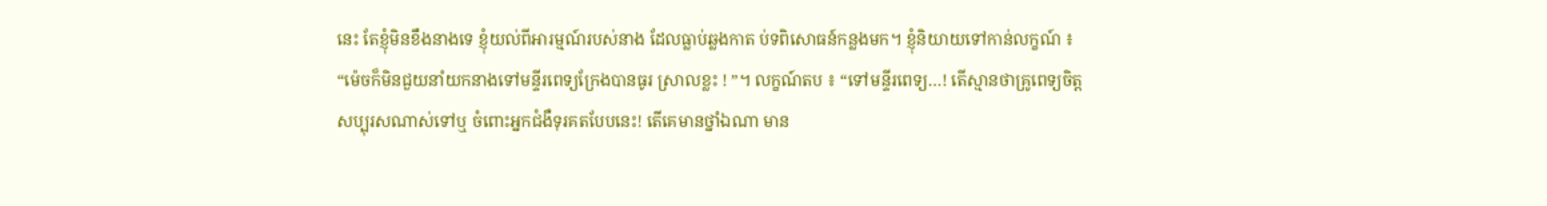នេះ តែខ្ញុំមិនខឹងនាងទេ ខ្ញុំយល់ពីអារម្មណ៍របស់នាង ដែលធ្លាប់ឆ្លងកាត ប់ទពិសោធន៍កន្លងមក។ ខ្ញុំនិយាយទៅកាន់លក្ខណ៍ ៖ “ម៉េចក៏មិនជួយនាំយកនាងទៅមន្ទីរពេទ្យក្រែងបានធូរ ស្រាលខ្លះ ! ”។ លក្ខណ៍តប ៖ “ទៅមន្ទីរពេទ្យ…! តើស្មានថាគ្រូពេទ្យចិត្តសប្បុរសណាស់ទៅឬ ចំពោះអ្នកជំងឺទុរគតបែបនេះ! តើគេមានថ្នាំឯណា មាន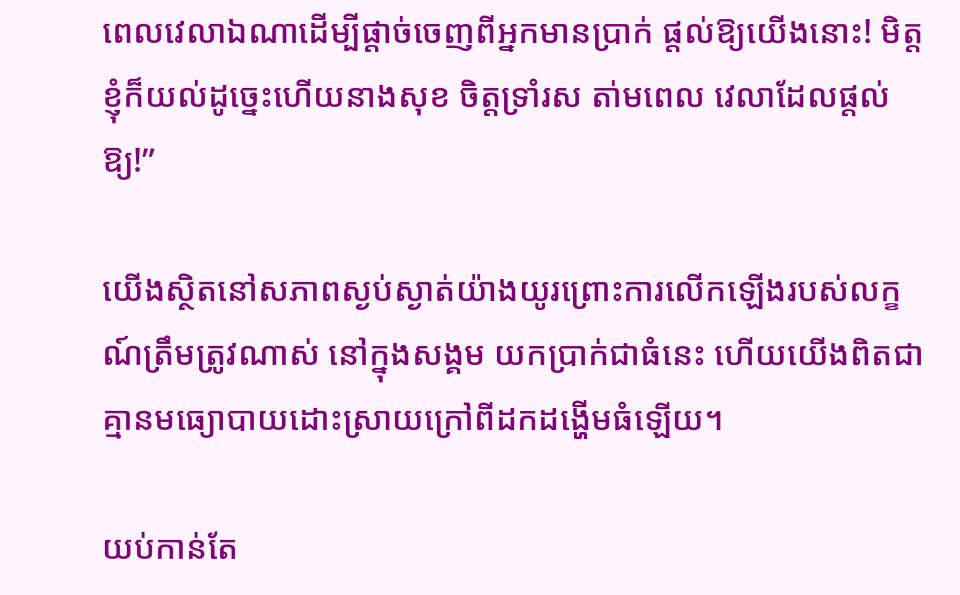ពេលវេលាឯណាដើម្បីផ្តាច់ចេញពីអ្នកមានប្រាក់ ផ្តល់ឱ្យយើងនោះ! មិត្តខ្ញុំក៏យល់ដូច្នេះហើយនាងសុខ ចិត្តទ្រាំរស តា់មពេល វេលាដែលផ្តល់ឱ្យ!”

យើងស្ថិតនៅសភាពស្ងប់ស្ងាត់យ៉ាងយូរព្រោះការលើកឡើងរបស់លក្ខណ៍ត្រឹមត្រូវណាស់ នៅក្នុងសង្គម យកប្រាក់ជាធំនេះ ហើយយើងពិតជាគ្មានមធ្យោបាយដោះស្រាយក្រៅពីដកដង្ហើមធំឡើយ។

យប់កាន់តែ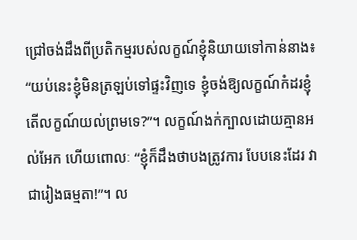ជ្រៅចង់ដឹងពីប្រតិកម្មរបស់លក្ខណ៍ខ្ញុំនិយាយទៅកាន់នាង៖ “យប់នេះខ្ញុំមិនត្រឡប់ទៅផ្ទះវិញទេ ខ្ញុំចង់ឱ្យលក្ខណ៍កំដរខ្ញុំ តើលក្ខណ៍យល់ព្រមទេ?”។ លក្ខណ៍ងក់ក្បាលដោយគ្មានអល់អែក ហើយពោលៈ “ខ្ញុំក៏ដឹងថាបងត្រូវការ បែបនេះដែរ វាជារៀងធម្មតា!”។ ល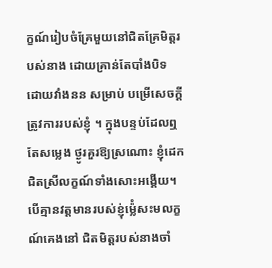ក្ខណ៍រៀបចំគ្រែមួយនៅជិតគ្រែមិត្តរបស់នាង ដោយគ្រាន់តែបាំងបិទ ដោយវាំងនន សម្រាប់ បម្រើសេចក្តីត្រូវការរបស់ខ្ញុំ ។ ក្នុងបន្ទប់ដែលឮតែសម្លេង ថ្ងូរគួរឱ្យស្រណោះ ខ្ញុំដេកជិតស្រីលក្ខណ៍ទាំងសោះអង្គើយ។បើគ្មានវត្តមានរបស់ខ្ញុ់ម៉្លេំសះមលក្ខណ៍គេងនៅ ជិតមិត្តរបស់នាងចាំ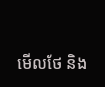មើលថែ និង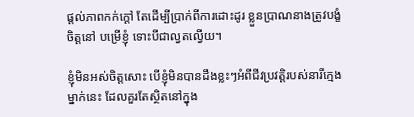ផ្តល់ភាពកក់ក្តៅ តែដើម្បីប្រាក់ពីការដោះដូរ ខ្លួនប្រាណនាងត្រូវបង្ខំចិត្តនៅ បម្រើខ្ញុំ ទោះបីជាល្វតល្វើយ។

ខ្ញុំមិនអស់ចិត្តសោះ បើខ្ញុំមិនបានដឹងខ្លះៗអំពីជីវប្រវត្តិរបស់នារីក្មេងម្នាក់នេះ ដែលគួរតែស្ថិតនៅក្នុង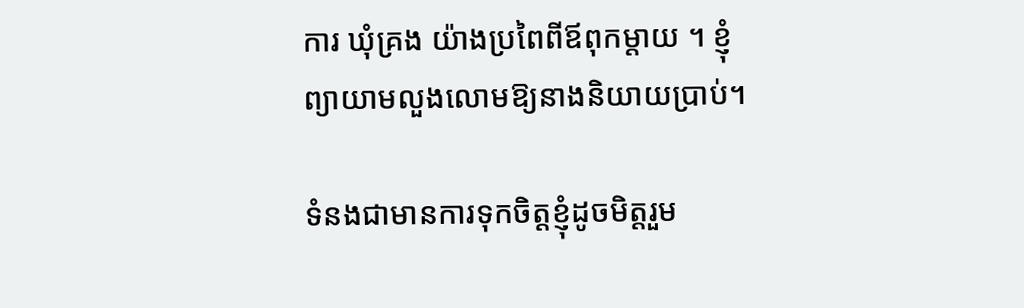ការ ឃុំគ្រង យ៉ាងប្រពៃពីឪពុកម្តាយ ។ ខ្ញុំព្យាយាមលួងលោមឱ្យនាងនិយាយប្រាប់។

ទំនងជាមានការទុកចិត្តខ្ញុំដូចមិត្តរួម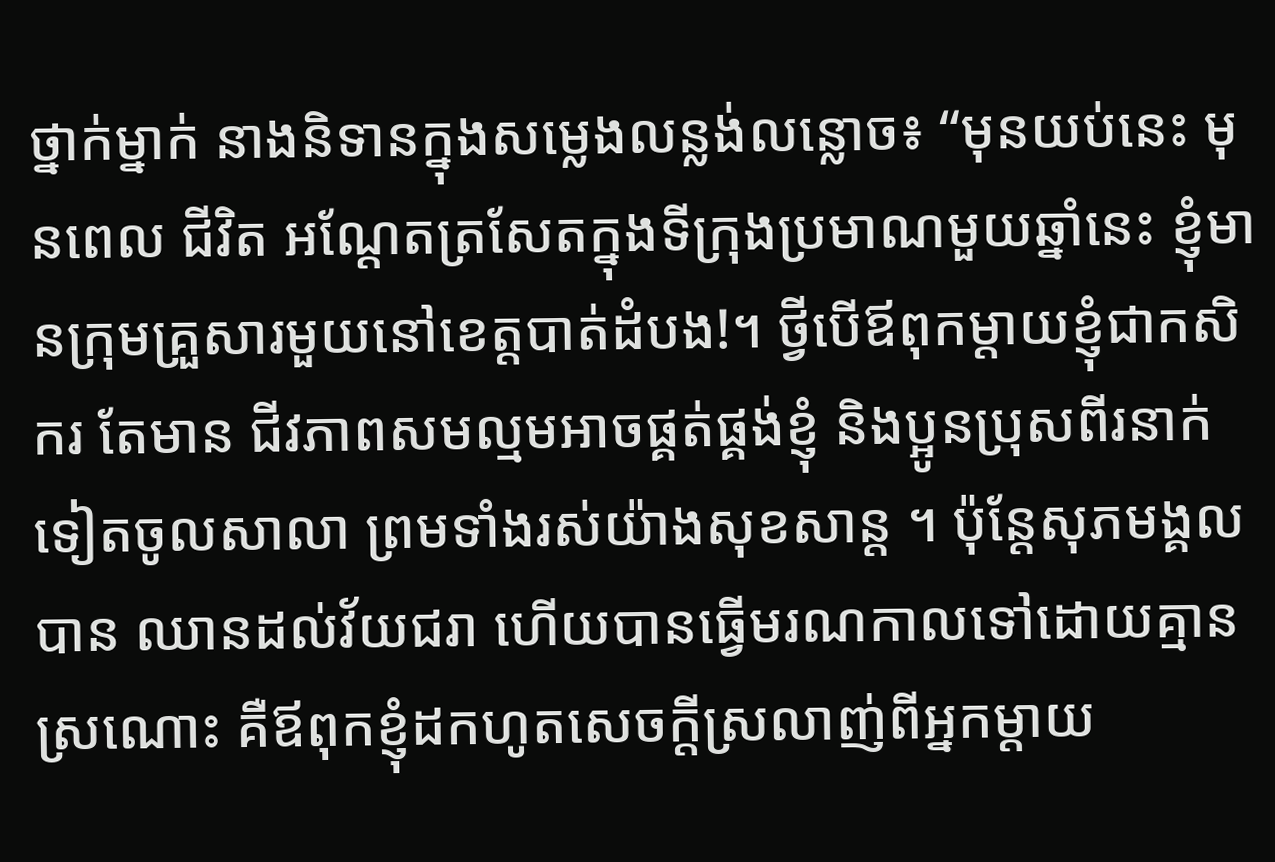ថ្នាក់ម្នាក់ នាងនិទានក្នុងសម្លេងលន្លង់លន្លោច៖ “មុនយប់នេះ មុនពេល ជីវិត អណ្តែតត្រសែតក្នុងទីក្រុងប្រមាណមួយឆ្នាំនេះ ខ្ញុំមានក្រុមគ្រួសារមួយនៅខេត្តបាត់ដំបង!។ ថ្វីបើឪពុកម្តាយខ្ញុំជាកសិករ តែមាន ជីវភាពសមល្មមអាចផ្គត់ផ្គង់ខ្ញុំ និងប្អូនប្រុសពីរនាក់ទៀតចូលសាលា ព្រមទាំងរស់យ៉ាងសុខសាន្ត ។ ប៉ុន្តែសុភមង្គល បាន ឈានដល់វ័យជរា ហើយបានធ្វើមរណកាលទៅដោយគ្មានស្រណោះ គឺឪពុកខ្ញុំដកហូតសេចក្តីស្រលាញ់ពីអ្នកម្តាយ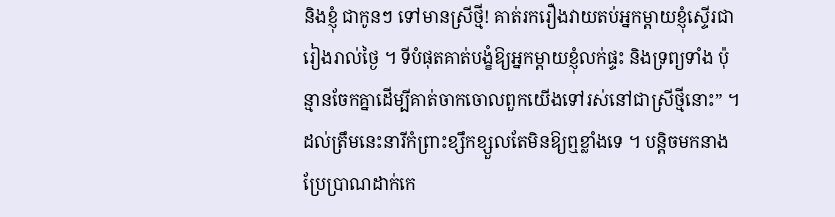និងខ្ញុំ ជាកូនៗ ទៅមានស្រីថ្មី! គាត់រករឿងវាយតប់អ្នកម្តាយខ្ញុំស្ទើរជារៀងរាល់ថ្ងៃ ។ ទីបំផុតគាត់បង្ខំឱ្យអ្នកម្តាយខ្ញុំលក់ផ្ទះ និងទ្រព្យទាំង ប៉ុន្មានចែកគ្នាដើម្បីគាត់ចាកចោលពួកយើងទៅរស់នៅជាស្រីថ្មីនោះ” ។ ដល់ត្រឹមនេះនារីកំព្រាះខ្សឹកខ្សួលតែមិនឱ្យឮខ្លាំងទេ ។ បន្តិចមកនាងប្រែប្រាណដាក់កេ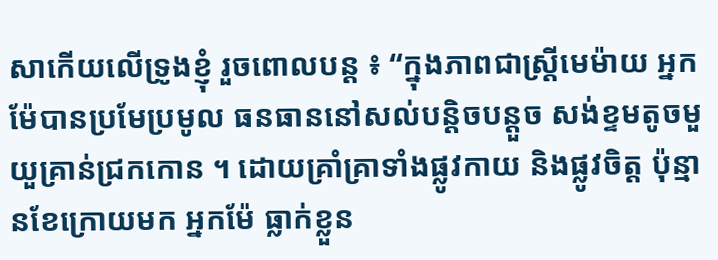សាកើយលើទ្រូងខ្ញុំ រួចពោលបន្ត ៖ “ក្នុងភាពជាស្ត្រីមេម៉ាយ អ្នកម៉ែបានប្រមែប្រមូល ធនធាននៅសល់បន្តិចបន្តួច សង់ខ្ទមតូចមួយួគ្រាន់ជ្រកកោន ។ ដោយគ្រាំគ្រាទាំងផ្លូវកាយ និងផ្លូវចិត្ត ប៉ុន្មានខែក្រោយមក អ្នកម៉ែ ធ្លាក់ខ្លួន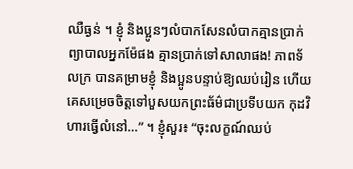ឈឺធ្ងន់ ។ ខ្ញុំ និងប្អូនៗលំបាកសែនលំបាកគ្មានប្រាក់ព្យាបាលអ្នកម៉ែផង គ្មានប្រាក់ទៅសាលាផង! ភាពទ័លក្រ បានគម្រាមខ្ញុំ និងប្អូនបន្ទាប់ឱ្យឈប់រៀន ហើយគេសម្រេចចិត្តទៅបួសយកព្រះធ័ម៌ជាប្រទីបយក កុដវិហារធ្វើលំនៅ…” ។ ខ្ញុំសួរ៖ “ចុះលក្ខណ៍ឈប់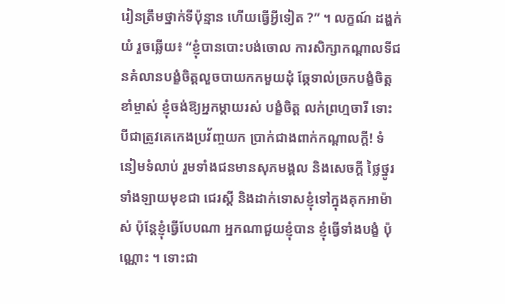រៀនត្រឹមថ្នាក់ទីប៉ុន្មាន ហើយធ្វើអ្វីទៀត ?” ។ លក្ខណ៍ ដង្ហក់យំ រួចឆ្លើយ៖ “ខ្ញុំបានបោះបង់ចោល ការសិក្សាកណ្តាលទីជនគំលានបង្ខំចិត្តលួចបាយកកមួយដុំ ឆ្កែទាល់ច្រកបង្ខំចិត្តខាំម្ចាស់ ខ្ញុំចង់ឱ្យអ្នកម្តាយរស់ បង្ខំចិត្ត លក់ព្រហ្មចារី ទោះបីជាត្រូវគេកេងប្រវ័ញ្ចយក ប្រាក់ជាងពាក់កណ្តាលក្តី! ទំនៀមទំលាប់ រួមទាំងជនមានសុភមង្គល និងសេចក្តី ថ្លៃថ្នូរទាំងឡាយមុខជា ជេរស្តី និងដាក់ទោសខ្ញុំទៅក្នុងគុកអាម៉ាស់ ប៉ុន្តែខ្ញុំធ្វើបែបណា អ្នកណាជួយខ្ញុំបាន ខ្ញុំធ្វើទាំងបង្ខំ ប៉ុណ្ណោះ ។ ទោះជា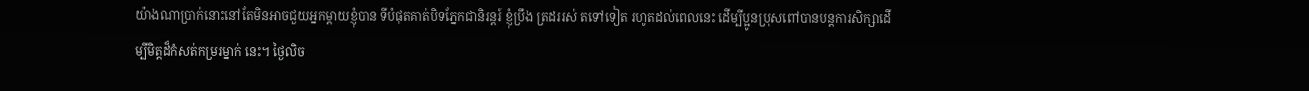យ៉ាងណាប្រាក់នោះនៅតែមិនអាចជួយអ្នកម្តាយខ្ញុំបាន ទីបំផុតគាត់បិទភ្នែកជានិរន្តរ៍ ខ្ញុំប្រឹង ត្រដររស់ តទៅទៀត រហូតដល់ពេលនេះ ដើម្បីប្អូនប្រុសពៅបានបន្តការសិក្សាដើម្បីមិត្តដ៏កំសត់កម្ររម្នាក់ នេះ។ ថ្ងៃលិច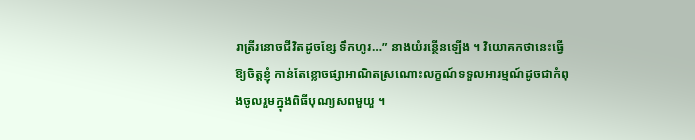រាត្រីរនោចជីវិតដូចខ្សែ ទឹកហូរ…” នាងយំរន្ថើនឡើង ។ វិយោគកថានេះធ្វើឱ្យចិត្តខ្ញុំ កាន់តែខ្លោចផ្សាអាណិតស្រណោះលក្ខណ៍ទទួលអារម្មណ៍ដូចជាកំពុងចូលរួមក្នុងពិធីបុណ្យសពមួយួ ។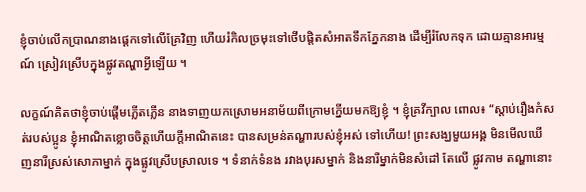ខ្ញុំចាប់លើកប្រាណនាងផ្តេកទៅលើគ្រែវិញ ហើយរំកិលច្រមុះទៅថើបផ្តិតសំអាតទឹកភ្នែកនាង ដើម្បីរំលែកទុក ដោយគ្មានអារម្មណ៍ ស្រៀវស្រើបក្នុងផ្លូវតណ្ហាអ្វីឡើយ ។

លក្ខណ៍គិតថាខ្ញុំចាប់ផ្តើមភ្លើតភ្លើន នាងទាញយកស្រោមអនាម័យពីក្រោមក្នើយមកឱ្យខ្ញុំ ។ ខ្ញុំគ្រវីក្បាល ពោល៖ “ស្តាប់រឿងកំសត់របស់ប្អូន ខ្ញុំអាណិតខ្លោចចិត្តហើយក្តីអាណិតនេះ បានសម្រន់តណ្ហារបស់ខ្ញុំអស់ ទៅហើយ! ព្រះសង្ឃមួយអង្គ មិនមើលឃើញនារីស្រស់សោភាម្នាក់ ក្នុងផ្លូវស្រើបស្រាលទេ ។ ទំនាក់ទំនង រវាងបុរសម្នាក់ និងនារីម្នាក់មិនសំដៅ តែលើ ផ្លូវកាម តណ្ហានោះ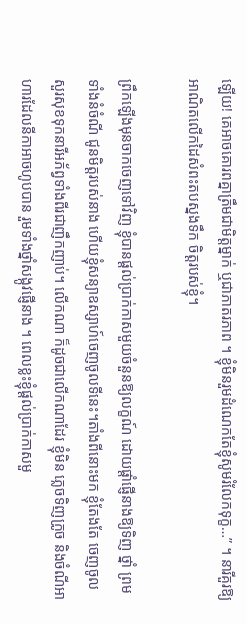ឡើយ! គេអាចគោរពគ្នាត្រឹមជាមិត្តម្នាក់ ឬជាភាតរភាព ។ ខ្ញុំមិនរួមដំណេកតែខ្ញុំសូមរំលែកទុក្ខ…” ។ នារីគួរឱ្យ អាណិតលើកដៃសំពះតបស្នងទឹក ចិត្តរបស់ខ្ញុំ។

ព្រឹកឡើងមុនចាកចេញទៅវិញ ខ្ញុំបានផ្តល់ប្រាក់កាសមួយចំនួនឱ្យលក្ខណ៍ ដោយផ្តាំផ្ញើនាងឱ្យទិញ ថ្នាំ ព្រមទាំងនំចំណី ជូនមិត្តរបស់នាង ហើយខ្ញុំសន្យាឧស្សាហ៍ចេញចូលទីនេះ។តាំងពីនោះមក ខ្ញុំតែងតែ ចេញចូលសួរសុខទុកនារីអភ័ព្វទាំងពីរជាញឹកញាប់។ លើកណា ក៏ដូចជាលើកណាដែរ ខ្ញុំមិន ភ្លេចទិញក្រូច និងចំណីអាហារដែលនីកាអាចហូបបាន រួមទាំងថ្នាំសង្កូវផ្ញើនាង ។ ពេលខ្លះខ្ញុំផ្តល់ប្រាក់កាសមួ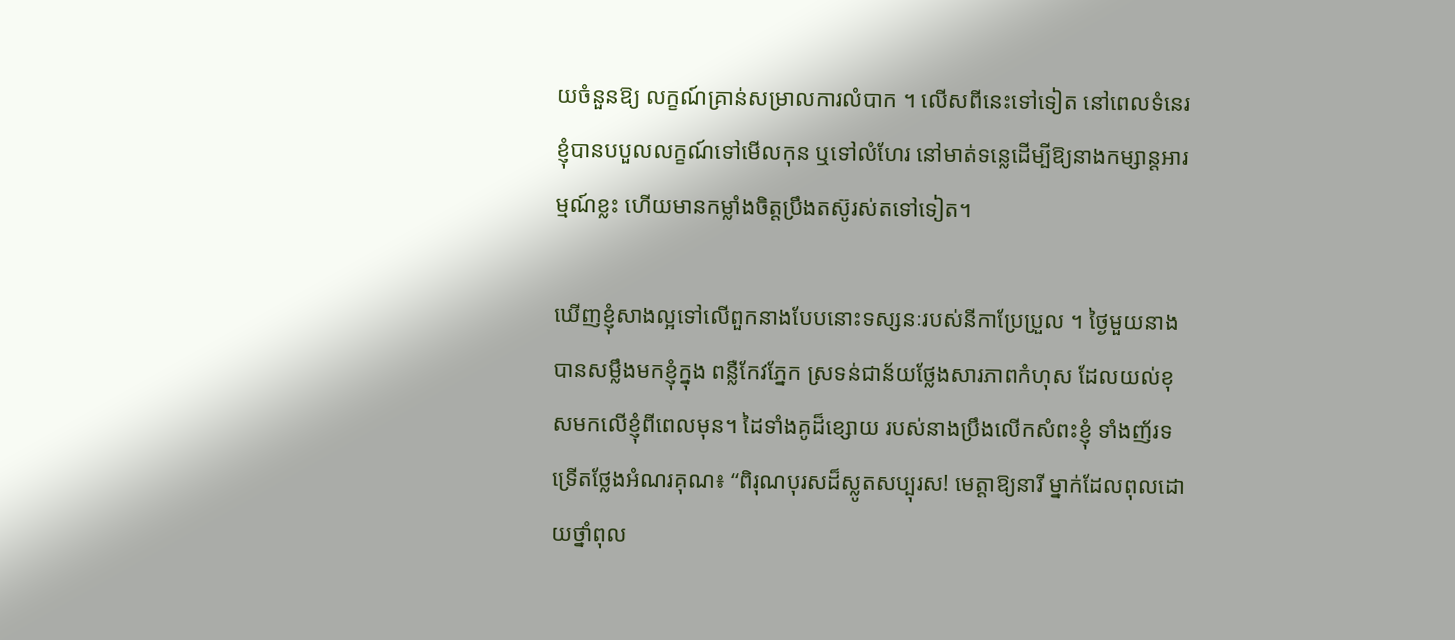យចំនួនឱ្យ លក្ខណ៍គ្រាន់សម្រាលការលំបាក ។ លើសពីនេះទៅទៀត នៅពេលទំនេរខ្ញុំបានបបួលលក្ខណ៍ទៅមើលកុន ឬទៅលំហែរ នៅមាត់ទន្លេដើម្បីឱ្យនាងកម្សាន្តអារម្មណ៍ខ្លះ ហើយមានកម្លាំងចិត្តប្រឹងតស៊ូរស់តទៅទៀត។

ឃើញខ្ញុំសាងល្អទៅលើពួកនាងបែបនោះទស្សនៈរបស់នីកាប្រែប្រួល ។ ថ្ងៃមួយនាងបានសម្លឹងមកខ្ញុំក្នុង ពន្លឺកែវភ្នែក ស្រទន់ជាន័យថ្លែងសារភាពកំហុស ដែលយល់ខុសមកលើខ្ញុំពីពេលមុន។ ដៃទាំងគូដ៏ខ្សោយ របស់នាងប្រឹងលើកសំពះខ្ញុំ ទាំងញ័រទទ្រើតថ្លែងអំណរគុណ៖ “ពិរុណបុរសដ៏ស្លូតសប្បុរស! មេត្តាឱ្យនារី ម្នាក់ដែលពុលដោយថ្នាំពុល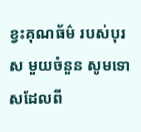ខ្វះគុណធ័ម៌ របស់បុរស មួយចំនួន សូមទោសដែលពី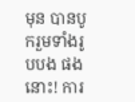មុន បានបូករួមទាំងរូបបង ផងនោះ! ការ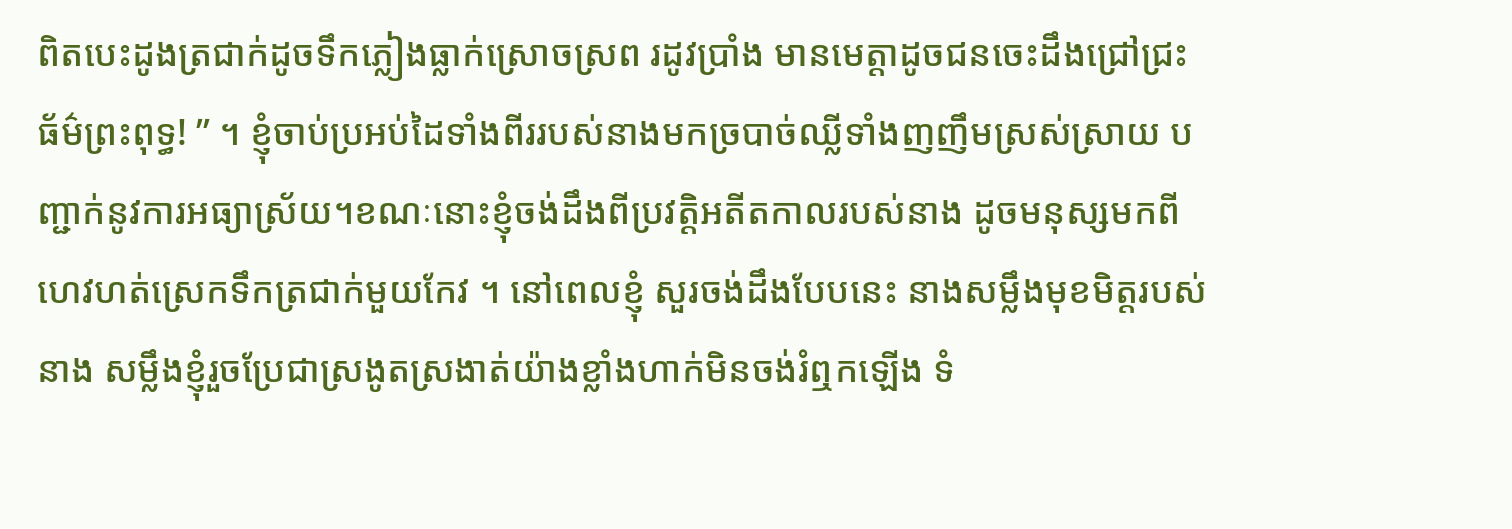ពិតបេះដូងត្រជាក់ដូចទឹកភ្លៀងធ្លាក់ស្រោចស្រព រដូវប្រាំង មានមេត្តាដូចជនចេះដឹងជ្រៅជ្រះ ធ័ម៌ព្រះពុទ្ធ! ” ។ ខ្ញុំចាប់ប្រអប់ដៃទាំងពីររបស់នាងមកច្របាច់ឈ្លីទាំងញញឹមស្រស់ស្រាយ បញ្ជាក់នូវការអធ្យាស្រ័យ។ខណៈនោះខ្ញុំចង់ដឹងពីប្រវត្តិអតីតកាលរបស់នាង ដូចមនុស្សមកពីហេវហត់ស្រេកទឹកត្រជាក់មួយកែវ ។ នៅពេលខ្ញុំ សួរចង់ដឹងបែបនេះ នាងសម្លឹងមុខមិត្តរបស់នាង សម្លឹងខ្ញុំរួចប្រែជាស្រងូតស្រងាត់យ៉ាងខ្លាំងហាក់មិនចង់រំឮកឡើង ទំ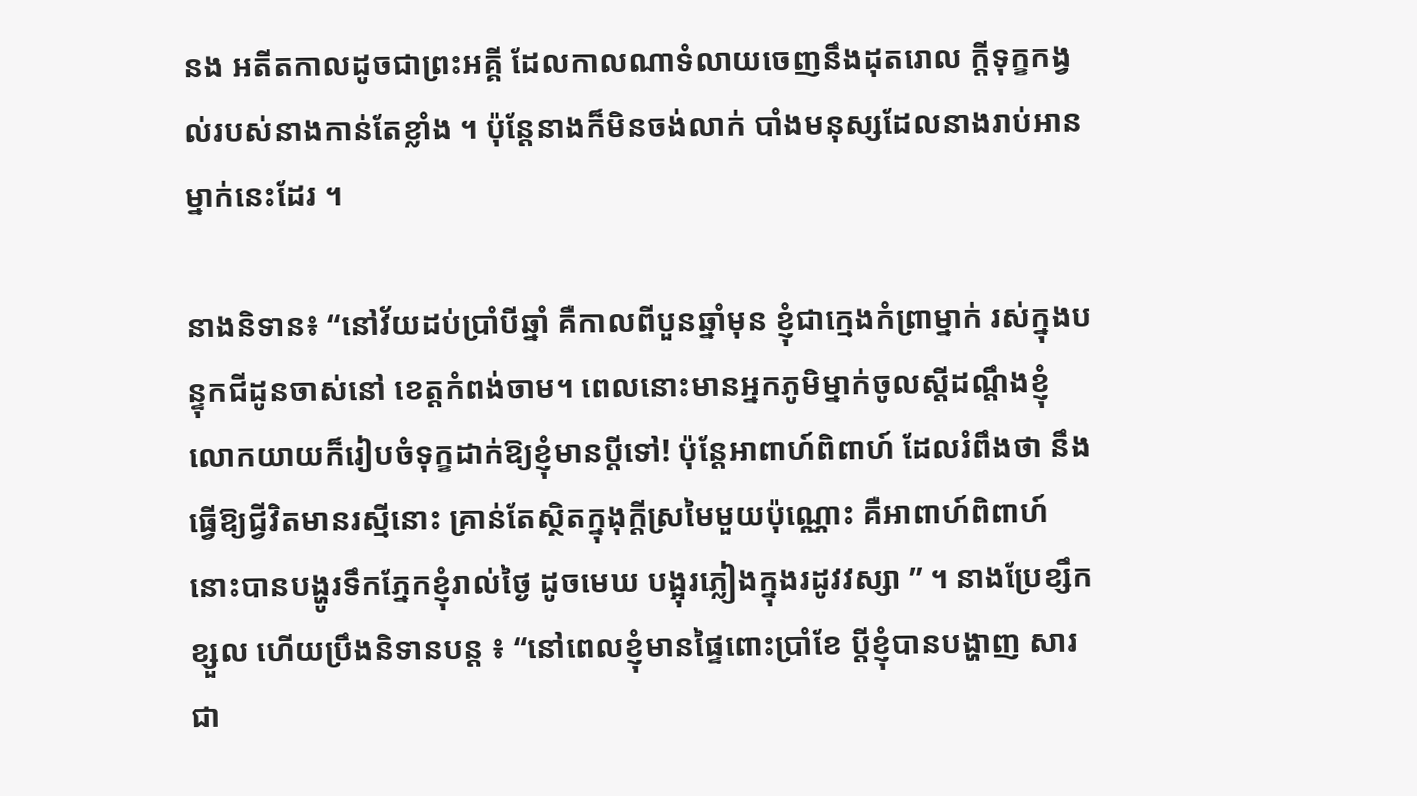នង អតីតកាលដូចជាព្រះអគ្គី ដែលកាលណាទំលាយចេញនឹងដុតរោល ក្តីទុក្ខកង្វល់របស់នាងកាន់តែខ្លាំង ។ ប៉ុន្តែនាងក៏មិនចង់លាក់ បាំងមនុស្សដែលនាងរាប់អានម្នាក់នេះដែរ ។

នាងនិទាន៖ “នៅវ័យដប់ប្រាំបីឆ្នាំ គឺកាលពីបួនឆ្នាំមុន ខ្ញុំជាក្មេងកំព្រាម្នាក់ រស់ក្នុងបន្ទុកជីដូនចាស់នៅ ខេត្តកំពង់ចាម។ ពេលនោះមានអ្នកភូមិម្នាក់ចូលស្តីដណ្តឹងខ្ញុំ លោកយាយក៏រៀបចំទុក្ខដាក់ឱ្យខ្ញុំមានប្តីទៅ! ប៉ុន្តែអាពាហ៍ពិពាហ៍ ដែលរំពឹងថា នឹងធ្វើឱ្យជ្វីវិតមានរស្មីនោះ គ្រាន់តែស្ថិតក្នុងុក្តីស្រមៃមួយប៉ុណ្ណោះ គឺអាពាហ៍ពិពាហ៍នោះបានបង្ហូរទឹកភ្នែកខ្ញុំរាល់ថ្ងៃ ដូចមេឃ បង្អុរភ្លៀងក្នុងរដូវវស្សា ” ។ នាងប្រែខ្សឹកខ្សួល ហើយប្រឹងនិទានបន្ត ៖ “នៅពេលខ្ញុំមានផ្ទៃពោះប្រាំខែ ប្តីខ្ញុំបានបង្ហាញ សារជា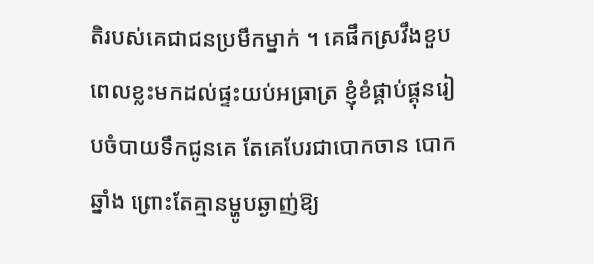តិរបស់គេជាជនប្រមឹកម្នាក់ ។ គេផឹកស្រវឹងខួបពេលខ្លះមកដល់ផ្ទះយប់អធ្រាត្រ ខ្ញុំខំផ្គាប់ផ្គុនរៀបចំបាយទឹកជូនគេ តែគេបែរជាបោកចាន បោកឆ្នាំង ព្រោះតែគ្មានម្ហូបឆ្ងាញ់ឱ្យ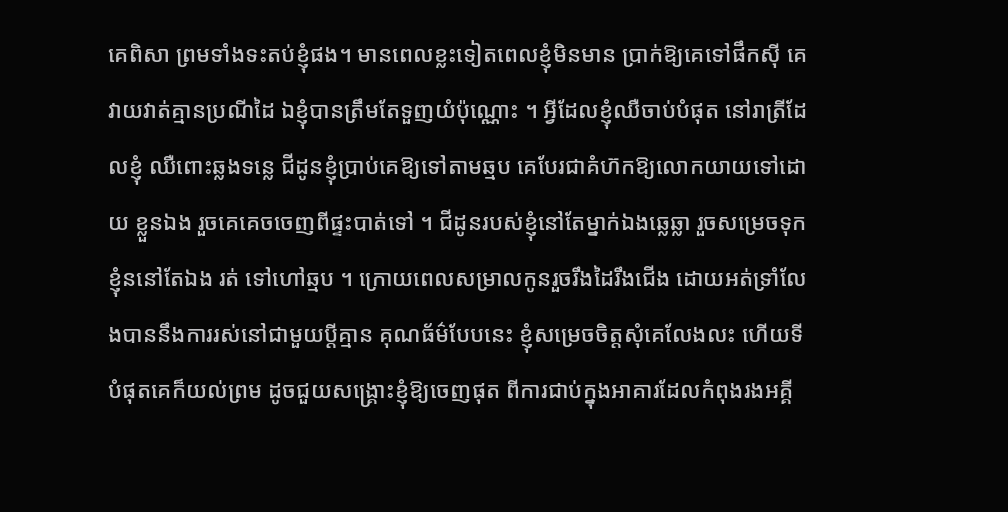គេពិសា ព្រមទាំងទះតប់ខ្ញុំផង។ មានពេលខ្លះទៀតពេលខ្ញុំមិនមាន ប្រាក់ឱ្យគេទៅផឹកស៊ី គេវាយវាត់គ្មានប្រណីដៃ ឯខ្ញុំបានត្រឹមតែទួញយំប៉ុណ្ណោះ ។ អ្វីដែលខ្ញុំឈឺចាប់បំផុត នៅរាត្រីដែលខ្ញុំ ឈឺពោះឆ្លងទន្លេ ជីដូនខ្ញុំប្រាប់គេឱ្យទៅតាមឆ្មប គេបែរជាគំហ៊កឱ្យលោកយាយទៅដោយ ខ្លួនឯង រួចគេគេចចេញពីផ្ទះបាត់ទៅ ។ ជីដូនរបស់ខ្ញុំនៅតែម្នាក់ឯងឆ្លេឆ្លា រួចសម្រេចទុកខ្ញុំននៅតែឯង រត់ ទៅហៅឆ្មប ។ ក្រោយពេលសម្រាលកូនរួចរឹងដៃរឹងជើង ដោយអត់ទ្រាំលែងបាននឹងការរស់នៅជាមួយប្តីគ្មាន គុណធ័ម៌បែបនេះ ខ្ញុំសម្រេចចិត្តសុំគេលែងលះ ហើយទីបំផុតគេក៏យល់ព្រម ដូចជួយសង្គ្រោះខ្ញុំឱ្យចេញផុត ពីការជាប់ក្នុងអាគារដែលកំពុងរងអគ្គី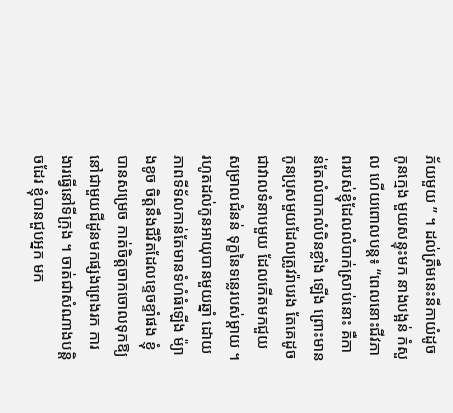ភ័យមួយ ” ។ ដល់ត្រឹមនេះនីកាយំដូចកូនក្មេង មួយសន្ទុះមក នាងបង្អន់ កំសួល ហើយពោលបន្ត៖ “ពេលនោះជីវភាពរបស់ខ្ញុំដែលលំបាក់ស្រាប់នោះ គឺកាន់តែលំបាកលំបិនខ្លាំង ឡើង ព្រោះមានកូនប្រុសមួយដែលត្រូវរ៉ាបរង តែគេដូចជាវាលទំនាបមួយ ដែលកើតមកជួយសម្រាលជំនន់ ទុក្ខនៃទន្លេរបស់ម្តាយ ។ រហូតដល់កូនអាយុបានមួយឆ្នាំ ដោយភាពទីទ័លកាន់តែមានទំហំធំឡើង ម៉្យាងខូច ចិត្តនឹងជីវិតដែលខ្ទេចខ្ទាំផង ខ្ញុំបានសម្រេច កាត់ចិត្តចាកចោលទុកឱ្យនៅជាមួយជីដូនមកផ្សងព្រេងរក ការងារធ្វើនៅទីក្រុង ។ ចាត់ជាសំណាងបន្តិចដែរ ខ្ញុំបានជួបអ្នក មក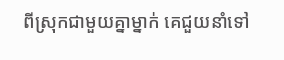ពីស្រុកជាមួយគ្នាម្នាក់ គេជួយនាំទៅ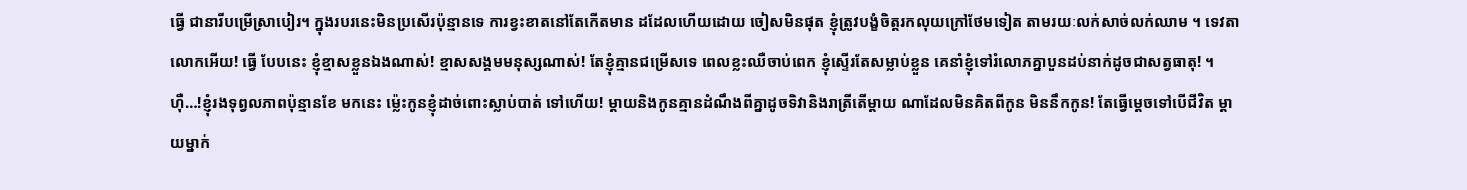ធ្វើ ជានារីបម្រើស្រាបៀរ។ ក្នុងរបរនេះមិនប្រសើរប៉ុន្មានទេ ការខ្វះខាតនៅតែកើតមាន ដដែលហើយដោយ ចៀសមិនផុត ខ្ញុំត្រូវបង្ខំចិត្តរកលុយក្រៅថែមទៀត តាមរយៈលក់សាច់លក់ឈាម ។ ទេវតាលោកអើយ! ធ្វើ បែបនេះ ខ្ញុំខ្មាសខ្លួនឯងណាស់! ខ្មាសសង្គមមនុស្សណាស់! តែខ្ញុំគ្មានជម្រើសទេ ពេលខ្លះឈឺចាប់ពេក ខ្ញុំស្ទើរតែសម្លាប់ខ្លួន គេនាំខ្ញុំទៅរំលោភគ្នាបួនដប់នាក់ដូចជាសត្វធាតុ! ។ ហ៊ឺ…!ខ្ញុំរងទុព្វលភាពប៉ុន្មានខែ មកនេះ ម៉្លេះកូនខ្ញុំដាច់ពោះស្លាប់បាត់ ទៅហើយ! ម្តាយនិងកូនគ្មានដំណឹងពីគ្នាដូចទិវានិងរាត្រីតើម្តាយ ណាដែលមិនគិតពីកូន មិននឹកកូន! តែធ្វើម្តេចទៅបើជីវិត ម្តាយម្នាក់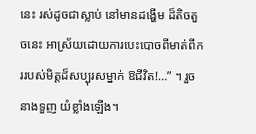នេះ រស់ដូចជាស្លាប់ នៅមានដង្ហើម ដ៏តិចតួចនេះ អាស្រ័យដោយការបេះបោចពីមាត់ពីកររបស់មិត្តដ៏សប្បុរសម្នាក់ ឱជីវិត!…” ។ រួចនាងទួញ យំខ្លាំងឡើង។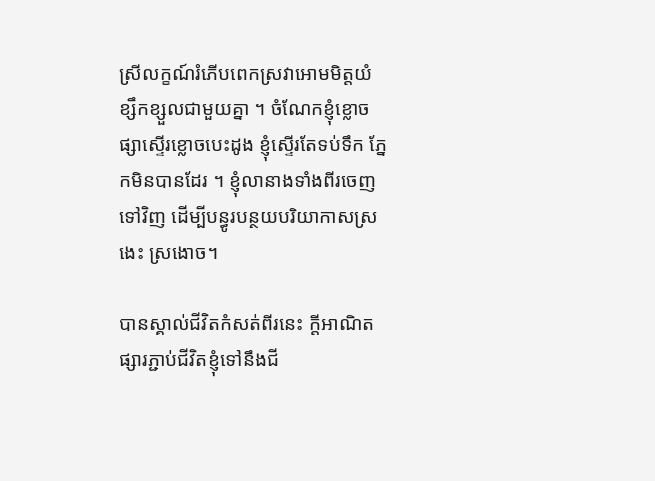ស្រីលក្ខណ៍រំភើបពេកស្រវាអោមមិត្តយំខ្សឹកខ្សួលជាមួយគ្នា ។ ចំណែកខ្ញុំខ្លោចផ្សាស្ទើរខ្លោចបេះដូង ខ្ញុំស្ទើរតែទប់ទឹក ភ្នែកមិនបានដែរ ។ ខ្ញុំលានាងទាំងពីរចេញទៅវិញ ដើម្បីបន្ធូរបន្ថយបរិយាកាសស្រងេះ ស្រងោច។

បានស្គាល់ជីវិតកំសត់ពីរនេះ ក្តីអាណិតផ្សារភ្ជាប់ជីវិតខ្ញុំទៅនឹងជី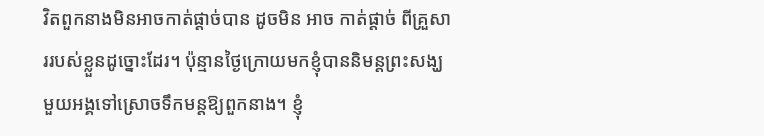វិតពួកនាងមិនអាចកាត់ផ្តាច់បាន ដូចមិន អាច កាត់ផ្តាច់ ពីគ្រួសាររបស់ខ្លួនដូច្នោះដែរ។ ប៉ុន្មានថ្ងៃក្រោយមកខ្ញុំបាននិមន្តព្រះសង្ឃមួយអង្គទៅស្រោចទឹកមន្តឱ្យពួកនាង។ ខ្ញុំ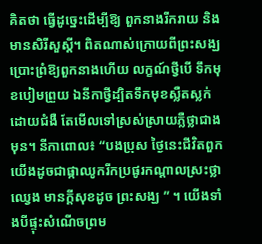គិតថា ធ្វើដូច្នេះដើម្បីឱ្យ ពួកនាងរីករាយ និងមានសិរីសួស្តី។ ពិតណាស់ក្រោយពីព្រះសង្ឃប្រោះព្រំឱ្យពួកនាងហើយ លក្ខណ៍ថ្វីបើ ទឹកមុខបៀមព្រួយ ឯនីកាថ្វីដ្បិតទឹកមុខស្លឺតស្លក់ដោយជំងឺ តែមើលទៅស្រស់ស្រាយភ្លឺថ្លាជាងមុន។ នីកាពោល៖ “បងប្រុស ថ្ងៃនេះជីវិតពួកយើងដូចជាផ្កាឈូករីកប្រផូរកណ្តាលស្រះថ្លាឈ្វេង មានក្តីសុខដូច ព្រះសង្ឃ ” ។ យើងទាំងបីផ្ទុះសំណើចព្រម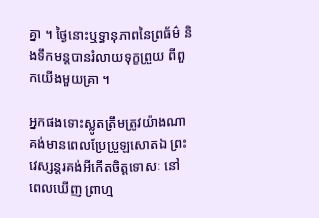គ្នា ។ ថ្ងៃនោះឬទ្ធានុភាពនៃព្រធ័ម៌ និងទឹកមន្តបានរំលាយទុក្ខព្រួយ ពីពួកយើងមួយគ្រា ។

អ្នកផងទោះស្លូតត្រឹមត្រូវយ៉ាងណាគង់មានពេលប្រែប្រួឡសោតឯ ព្រះវេស្សន្តរគង់អីកើតចិត្តទោសៈ នៅ ពេលឃើញ ព្រាហ្ម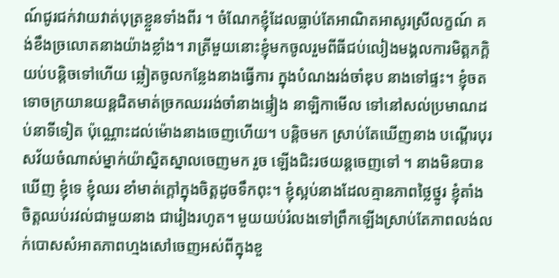ណ៍ជូរជក់វាយវាត់បុត្រខ្លួនទាំងពីរ ។ ចំណែកខ្ញុំដែលធ្លាប់តែអាណិតអាសូរស្រីលក្ខណ៍ គង់ខឹងច្រលោតនាងយ៉ាងខ្លាំង។ រាត្រីមួយនោះខ្ញុំមកចូលរួមពីធីជប់លៀងមង្គលការមិត្តភក្តិយប់បន្តិចទៅហើយ ឆ្លៀតចូលកន្លែងនាងធ្វើការ ក្នុងបំណងរង់ចាំឌុប នាងទៅផ្ទះ។ ខ្ញុំចតទោចក្រយានយន្តជិតមាត់ច្រកឈររង់ចាំនាងផ្ទៀង នាឡិកាមើល ទៅនៅសល់ប្រមាណដប់នាទីទៀត ប៉ុណ្ណោះដល់ម៉ោងនាងចេញហើយ។ បន្តិចមក ស្រាប់តែឃើញនាង បណ្តើរបុរសវ័យចំណាស់ម្នាក់យ៉ាស្និតស្នាលចេញមក រួច ឡើងជិះរថយន្តចេញទៅ ។ នាងមិនបានឃើញ ខ្ញុំទេ ខ្ញុំឈរ ខាំមាត់ក្តៅក្នុងចិត្តដូចទឹកពុះ។ ខ្ញុំស្អប់នាងដែលគ្មានភាពថ្លៃថ្នូរ ខ្ញុំតាំងចិត្តឈប់រវល់ជាមួយនាង ជារៀងរហូត។ មួយយប់រំលងទៅព្រឹកឡើងស្រាប់តែភាពលង់លក់បោសសំអាតភាពហ្មងសៅចេញអស់ពីក្នុងខួ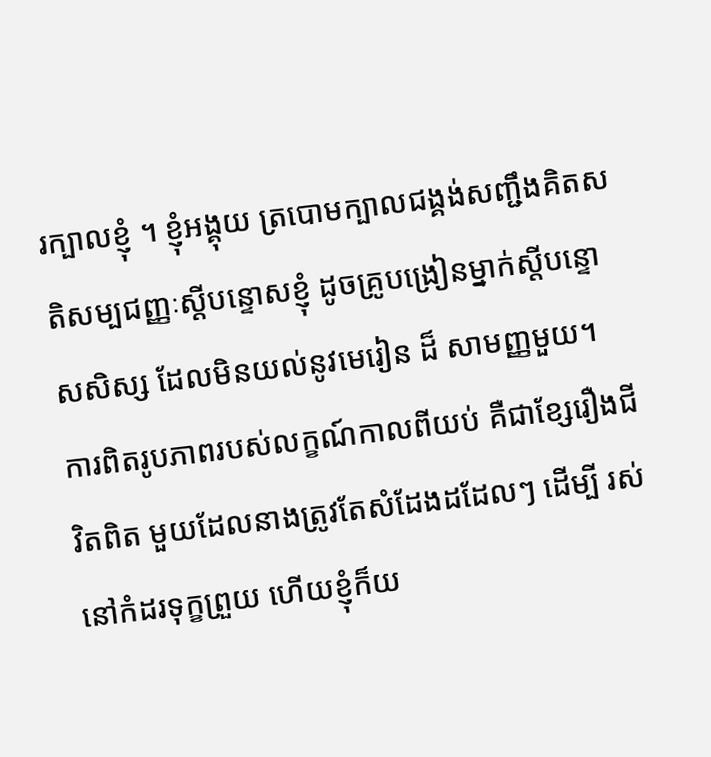រក្បាលខ្ញុំ ។ ខ្ញុំអង្គុយ ត្របោមក្បាលជង្គង់សញ្ជឹងគិតសតិសម្បជញ្ញៈស្តីបន្ទោសខ្ញុំ ដូចគ្រូបង្រៀនម្នាក់ស្តីបន្ទោសសិស្ស ដែលមិនយល់នូវមេរៀន ដ៏ សាមញ្ញមួយ។ ការពិតរូបភាពរបស់លក្ខណ៍កាលពីយប់ គឺជាខ្សែរឿងជីវិតពិត មួយដែលនាងត្រូវតែសំដែងដដែលៗ ដើម្បី រស់នៅកំដរទុក្ខព្រួយ ហើយខ្ញុំក៏យ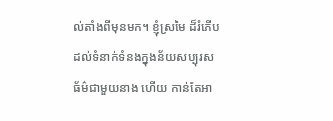ល់តាំងពីមុនមក។ ខ្ញុំស្រមៃ ដ៏រំភើបដល់ទំនាក់ទំនងក្នុងន័យសប្បុរសធ័ម៌ជាមួយនាង ហើយ កាន់តែអា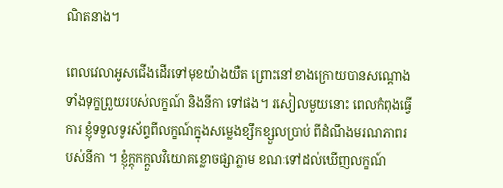ណិតនាង។

ពេលវេលាអូសជើងដើរទៅមុខយ៉ាងយឺត ព្រោះនៅខាងក្រោយបានសណ្តោងទាំងទុក្ខព្រួយរបស់លក្ខណ៍ និងនីកា ទៅផង។ រសៀលមួយនោះ ពេលកំពុងធ្វើការ ខ្ញុំទទួលទូរស័ព្ទពីលក្ខណ៍ក្នុងសម្លេងខ្សឹកខ្សួលប្រាប់ ពីដំណឹងមរណភាពរបស់នីកា ។ ខ្ញុំក្តុកក្តួលវិយោគខ្លោចផ្សាភ្លាម ខណៈទៅដល់ឃើញលក្ខណ៍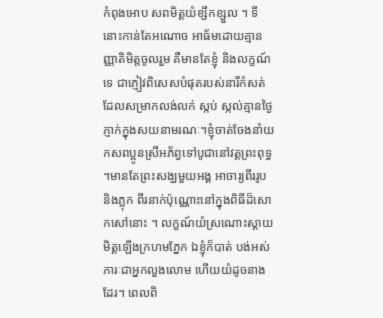កំពុងអោប សពមិត្តយំខ្សឹកខ្សួល ។ ទីនោះកាន់តែអណោច អាធ័មដោយគ្មានញ្ញាតិមិត្តចូលរួម គឺមានតែខ្ញុំ និងលក្ខណ៍ទេ ជាភ្ញៀវពិសេសបំផុតរបស់នារីកំសត់ ដែលសម្រាកលង់លក់ ស្កប់ ស្កល់គ្មានថ្ងៃភ្ញាក់ក្នុងសយនាមរណៈ។ខ្ញុំចាត់ចែងនាំយកសពប្អូនស្រីអភ័ព្វទៅបូជានៅវត្តព្រះពុទ្ធ ។មានតែព្រះសង្ឃមួយអង្គ អាចារ្យពីររូប និងភ្លុក ពីរនាក់ប៉ុណ្ណោះនៅក្នុងពិធីដ៏សោកសៅនោះ ។ លក្ខណ៍យំស្រណោះស្តាយមិត្តឡើងក្រហមភ្នែក ឯខ្ញុំក៏បាត់ បង់អស់ ភារៈជាអ្នកលួងលោម ហើយយំដូចនាងដែរ។ ពេលពិ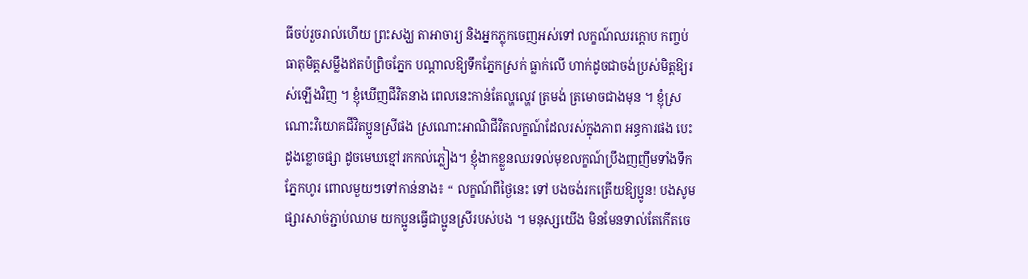ធីចប់រួចរាល់ហើយ ព្រះសង្ឃ តាអាចារ្យ និងអ្នកភ្លុកចេញអស់ទៅ លក្ខណ៍ឈរក្តោប កញ្ចប់ធាតុមិត្តសម្លឹងឥតប៉ព្រិចភ្នែក បណ្តាលឱ្យទឹកភ្នែកស្រក់ ធ្លាក់លើ ហាក់ដូចជាចង់ប្រស់មិត្តឱ្យរស់ឡើងវិញ ។ ខ្ញុំឃើញជីវិតនាង ពេលនេះកាន់តែល្ហល្ហេវ ត្រមង់ ត្រមោចជាងមុន ។ ខ្ញុំស្រណោះវិយោគជីវិតប្អូនស្រីផង ស្រណោះអាណិជីវិតលក្ខណ៍ដែលរស់ក្នុងភាព អន្ធការផង បេះដូងខ្លោចផ្សា ដូចមេឃខ្មៅរកកល់ភ្លៀង។ ខ្ញុំងាកខ្លួនឈរទល់មុខលក្ខណ៍ប្រឹងញញឹមទាំងទឹកភ្នែកហូរ ពោលមួយៗទៅកាន់នាង៖ “ លក្ខណ៍ពីថ្ងៃនេះ ទៅ បងចង់រកត្រើយឱ្យប្អូន! បងសូមផ្សារសាច់ភ្ជាប់ឈាម យកប្អូនធ្វើជាប្អូនស្រីរបស់បង ។ មនុស្សយើង មិនមែនទាល់តែកើតចេ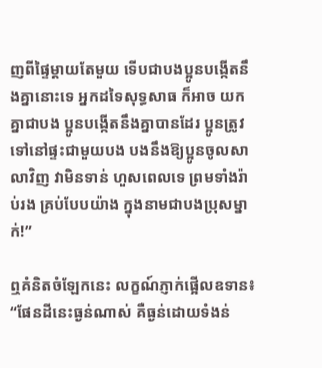ញពីផ្ទៃម្តាយតែមួយ ទើបជាបងប្អូនបង្កើតនឹងគ្នានោះទេ អ្នកដទៃសុទ្ធសាធ ក៏អាច យកគ្នាជាបង ប្អូនបង្កើតនឹងគ្នាបានដែរ ប្អូនត្រូវទៅនៅផ្ទះជាមួយបង បងនឹងឱ្យប្អូនចូលសាលាវិញ វាមិនទាន់ ហួសពេលទេ ព្រមទាំងរ៉ាប់រង គ្រប់បែបយ៉ាង ក្នុងនាមជាបងប្រុសម្នាក់!”

ឮគំនិតចំឡែកនេះ លក្ខណ៍ភ្ញាក់ផ្អើលឧទាន៖ “ផែនដីនេះធ្ងន់ណាស់ គឺធ្ងន់ដោយទំងន់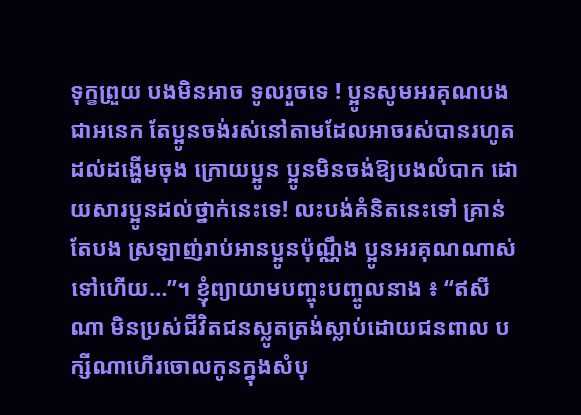ទុក្ខព្រួយ បងមិនអាច ទូលរួចទេ ! ប្អូនសូមអរគុណបងជាអនេក តែប្អូនចង់រស់នៅតាមដែលអាចរស់បានរហូតដល់ដង្ហើមចុង ក្រោយប្អូន ប្អូនមិនចង់ឱ្យបងលំបាក ដោយសារប្អូនដល់ថ្នាក់នេះទេ! លះបង់គំនិតនេះទៅ គ្រាន់តែបង ស្រឡាញ់រាប់អានប្អូនប៉ុណ្ណឹង ប្អូនអរគុណណាស់ទៅហើយ…”។ ខ្ញុំព្យាយាមបញ្ចុះបញ្ចូលនាង ៖ “ឥសីណា មិនប្រស់ជីវិតជនស្លូតត្រង់ស្លាប់ដោយជនពាល បក្សីណាហើរចោលកូនក្នុងសំបុ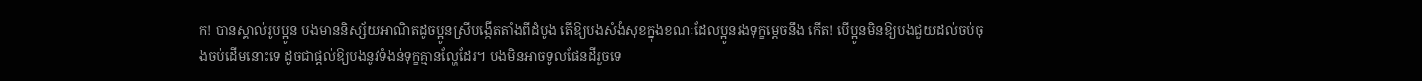ក! បានស្គាល់រូបប្អូន បងមាននិស្ស័យអាណិតដូចប្អូនស្រីបង្កើតតាំងពីដំបូង តើឱ្យបងសំងំសុខក្នុងខណៈដែលប្អូនរងទុក្ខម្តេចនឹង កើត! បើប្អូនមិនឱ្យបងជួយដល់ចប់ចុងចប់ដើមនោះទេ ដូចជាផ្តល់ឱ្យបងនូវទំងន់ទុក្ខគ្មានល្ហែដែរ។ បងមិនអាចទូលផែនដីរួចទេ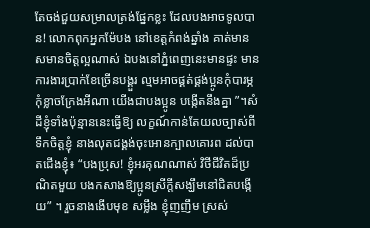តែចង់ជួយសម្រាលត្រង់ផ្នែកខ្លះ ដែលបងអាចទូលបាន! លោកពុកអ្នកម៉ែបង នៅខេត្តកំពង់ឆ្នាំង គាត់មានសមានចិត្តល្អណាស់ ឯបងនៅភ្នំពេញនេះមានផ្ទះ មានការងារប្រាក់ខែច្រើនបង្គួរ ល្មមអាចផ្គត់ផ្គង់ប្អូនកុំបារម្ភ កុំខ្លាចក្រែងអីណា យើងជាបងប្អូន បង្កើតនឹងគ្នា ”។សំដីខ្ញុំទាំងប៉ុន្មាននេះធ្វើឱ្យ លក្ខណ៍កាន់តែយលច្បាស់ពីទឹកចិត្តខ្ញុំ នាងលុតជង្គង់ចុះអោនក្បាលគោរព ដល់បាតជើងខ្ញុំ៖ “បងប្រុស! ខ្ញុំអរគុណណាស់ វិថីជីវិតដ៏ប្រណិតមួយ បងកសាងឱ្យប្អូនស្រីក្តីសង្ឃឹមនៅជិតបង្កើយ” ។ រួចនាងងើបមុខ សម្លឹង ខ្ញុំញញឹម ស្រស់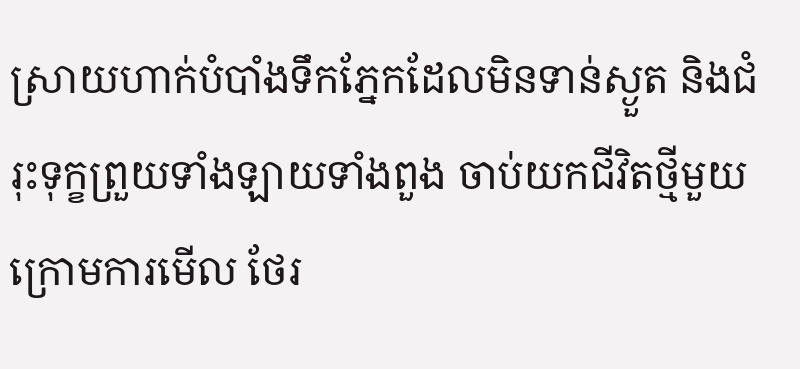ស្រាយហាក់បំបាំងទឹកភ្នែកដែលមិនទាន់ស្ងួត និងជំរុះទុក្ខព្រួយទាំងឡាយទាំងពួង ចាប់យកជីវិតថ្មីមួយក្រោមការមើល ថែរ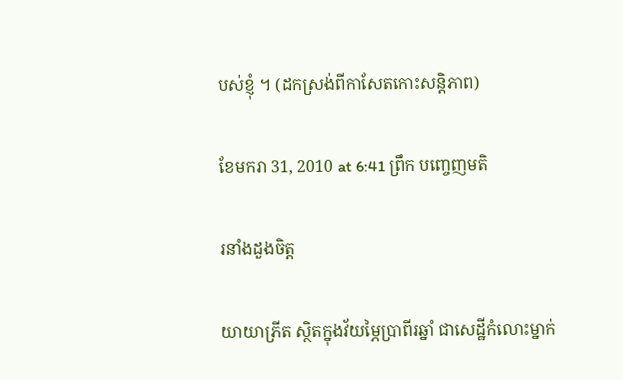បស់ខ្ញុំ ។ (ដកស្រង់ពីកាសែតកោះសន្តិភាព)

ខែមករា 31, 2010 at 6:41 ព្រឹក បញ្ចេញមតិ

រនាំងដួងចិត្ត

យាយាភ្រីត ស្ថិតក្នុងវ័យម្ភៃបា្រពីរឆ្នាំ ជាសេដ្ឋីកំលោះម្នាក់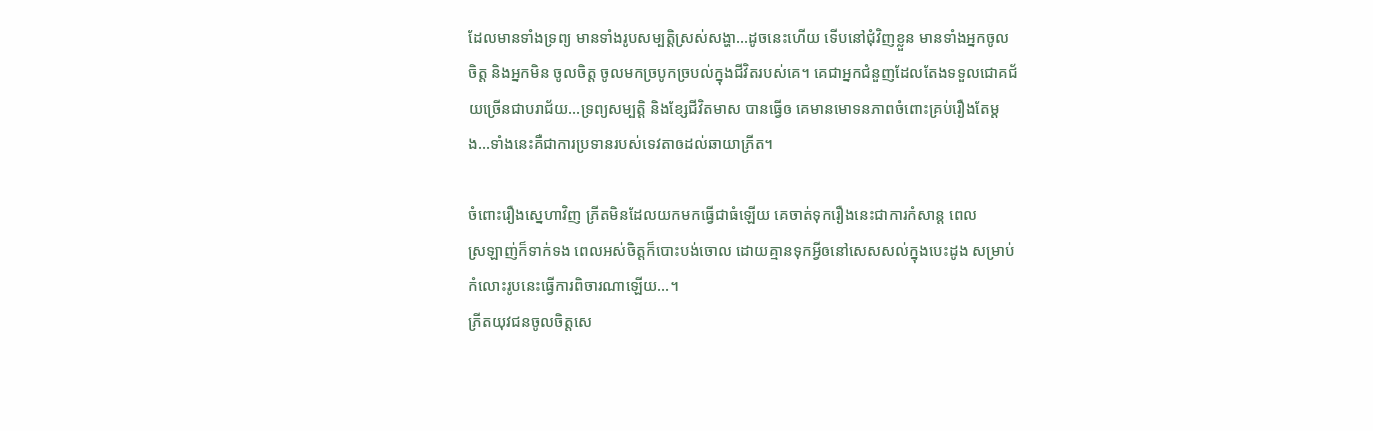ដែលមានទាំងទ្រព្យ មានទាំងរូបសម្បត្តិស្រស់សង្ហា…ដូចនេះហើយ ទើបនៅជុំវិញខ្លួន មានទាំងអ្នកចូលចិត្ត និងអ្នកមិន ចូលចិត្ត ចូលមកច្របូកច្របល់ក្នុងជីវិតរបស់គេ។ គេជាអ្នកជំនួញដែលតែងទទួលជោគជ័យច្រើនជាបរាជ័យ…ទ្រព្យសម្បត្តិ និងខ្សែជីវិតមាស បានធ្វើឲ គេមានមោទនភាពចំពោះគ្រប់រឿងតែម្តង…ទាំងនេះគឺជាការប្រទានរបស់ទេវតាឲដល់ឆាយាភ្រីត។

ចំពោះរឿងស្នេហាវិញ ភ្រីតមិនដែលយកមកធ្វើជាធំឡើយ គេចាត់ទុករឿងនេះជាការកំសាន្ត ពេល
ស្រឡាញ់ក៏ទាក់ទង ពេលអស់ចិត្តក៏បោះបង់ចោល ដោយគ្មានទុកអ្វីឲនៅសេសសល់ក្នុងបេះដូង សម្រាប់កំលោះរូបនេះធ្វើការពិចារណាឡើយ…។
ភ្រីតយុវជនចូលចិត្តសេ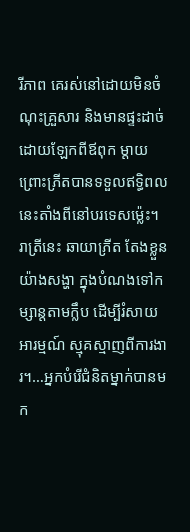រីភាព គេរស់នៅដោយមិនចំណុះគ្រួសារ និងមានផ្ទះដាច់ដោយឡែកពីឪពុក ម្តាយ ព្រោះភ្រីតបានទទួលឥទ្ធិពលនេះតាំងពីនៅបរទេសម៉េ្លះ។
រាត្រីនេះ ឆាយាភ្រីត តែងខ្លួនយ៉ាងសង្ហា ក្នុងបំណងទៅកម្សាន្តតាមក្លឹប ដើម្បីរំសាយអារម្មណ៍ ស្មុគស្មាញពីការងារ។…អ្នកបំរើជំនិតម្នាក់បានមក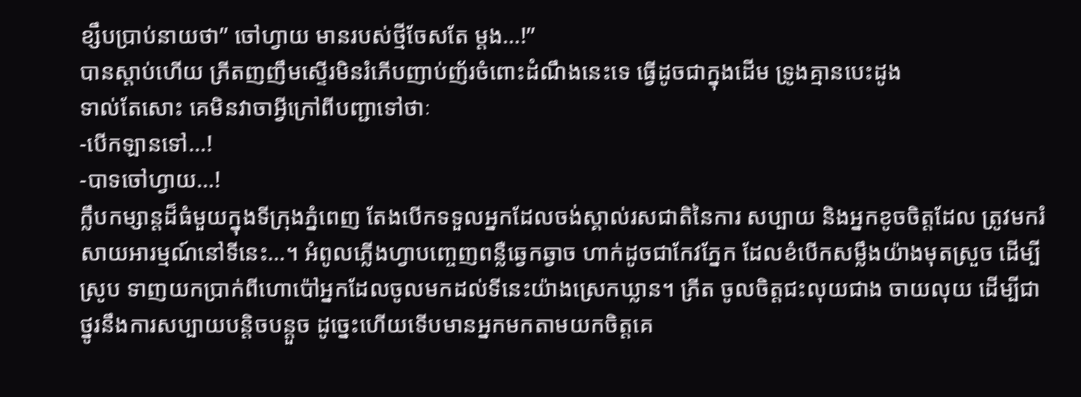ខ្សឹបប្រាប់នាយថា” ចៅហ្វាយ មានរបស់ថ្មីចែសតែ ម្តង…!”
បានស្តាប់ហើយ ភ្រីតញញឹមស្ទើរមិនរំភើបញាប់ញ័រចំពោះដំណឹងនេះទេ ធ្វើដូចជាក្នុងដើម ទ្រូងគ្មានបេះដូង
ទាល់តែសោះ គេមិនវាចាអ្វីក្រៅពីបញ្ជាទៅថាៈ
-បើកឡានទៅ…!
-បាទចៅហ្វាយ…!
ក្លឹបកម្សាន្តដ៏ធំមួយក្នុងទីក្រុងភ្នំពេញ តែងបើកទទួលអ្នកដែលចង់ស្គាល់រសជាតិនៃការ សប្បាយ និងអ្នកខូចចិត្តដែល ត្រូវមករំសាយអារម្មណ៍នៅទីនេះ…។ អំពូលភ្លើងហ្វាបញ្ចេញពន្លឺឆ្វេកឆ្វាច ហាក់ដូចជាកែវភ្នែក ដែលខំបើកសម្លឹងយ៉ាងមុតស្រួច ដើម្បីស្រូប ទាញយកប្រាក់ពីហោប៉ៅអ្នកដែលចូលមកដល់ទីនេះយ៉ាងស្រេកឃ្លាន។ ភ្រីត ចូលចិត្តជះលុយជាង ចាយលុយ ដើម្បីជាថ្នូរនឹងការសប្បាយបន្តិចបន្តួច ដូចេ្នះហើយទើបមានអ្នកមកតាមយកចិត្តគេ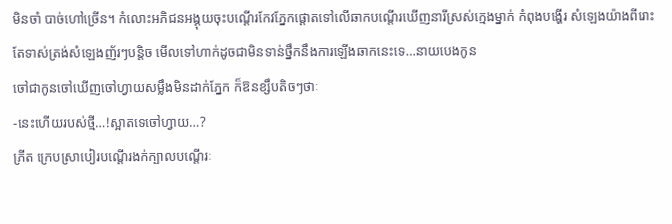មិនចាំ បាច់ហៅច្រើន។ កំលោះអភិជនអង្គុយចុះបណ្តើរកែវភ្នែកផ្តោតទៅលើឆាកបណ្តើរឃើញនារីស្រស់ក្មេងម្នាក់ កំពុងបង្ហើរ សំឡេងយ៉ាងពីរោះ តែទាស់ត្រង់សំឡេងញ័រៗបន្តិច មើលទៅហាក់ដូចជាមិនទាន់ថ្នឹកនឹងការឡើងឆាកនេះទេ…នាយបេងកូន
ចៅជាកូនចៅឃើញចៅហ្វាយសម្លឹងមិនដាក់ភ្នែក ក៏ឱនខ្សឹបតិចៗថាៈ
-នេះហើយរបស់ថ្មី…!ស្អាតទេចៅហ្វាយ…?
ភ្រីត ក្រេបស្រាបៀរបណ្តើរងក់ក្បាលបណ្តើរៈ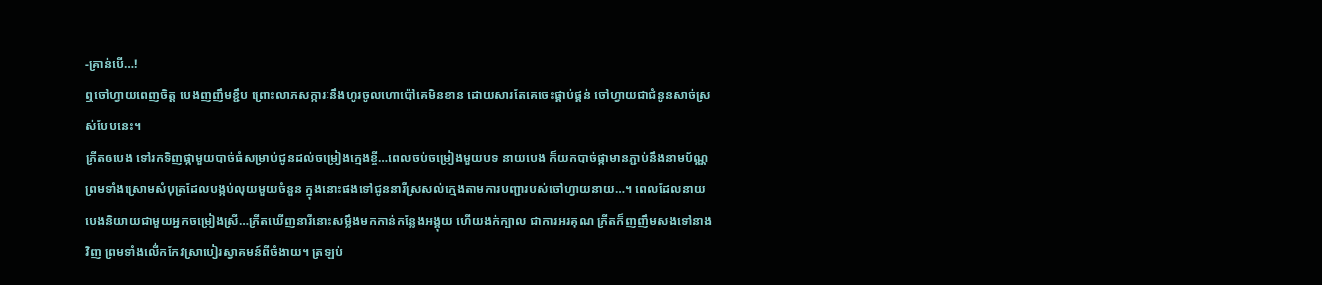-គ្រាន់បើ…!
ឮចៅហ្វាយពេញចិត្ត បេងញញឹមខ្ជឹប ព្រោះលាភសក្ការៈនឹងហូរចូលហោប៉ៅគេមិនខាន ដោយសារតែគេចេះផ្គាប់ផ្គន់ ចៅហ្វាយជាជំនូនសាច់ស្រស់បែបនេះ។
ភ្រីតឲបេង ទៅរកទិញផ្កាមួយបាច់ធំសម្រាប់ជូនដល់ចម្រៀងក្មេងខ្ចី…ពេលចប់ចម្រៀងមួយបទ នាយបេង ក៏យកបាច់ផ្កាមានភ្ជាប់នឹងនាមប័ណ្ណ ព្រមទាំងស្រោមសំបុត្រដែលបង្កប់លុយមួយចំនួន ក្នុងនោះផងទៅជូននារីស្រសល់ក្មេងតាមការបញ្ជារបស់ចៅហ្វាយនាយ…។ ពេលដែលនាយ បេងនិយាយជាមួយអ្នកចម្រៀងស្រី…ភ្រីតឃើញនារីនោះសម្លឹងមកកាន់កន្លែងអង្គុយ ហើយងក់ក្បាល ជាការអរគុណ ភ្រីតក៏ញញឹមសងទៅនាងវិញ ព្រមទាំងលើ់កកែវស្រាបៀរស្វាគមន៍ពីចំងាយ។ ត្រឡប់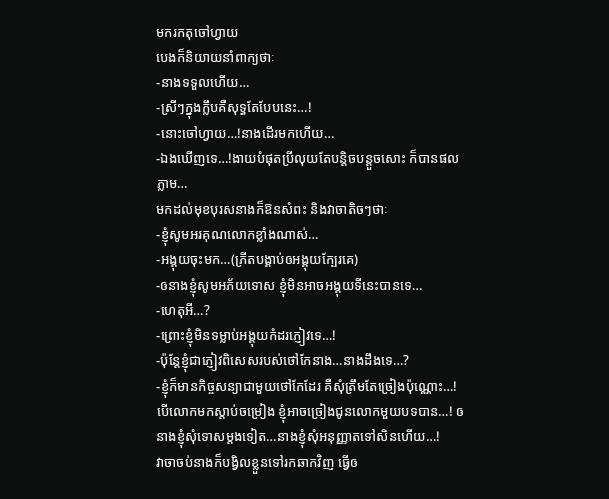មករកតុចៅហ្វាយ
បេងក៏និយាយនាំពាក្យថាៈ
-នាងទទួលហើយ…
-ស្រីៗក្នុងក្លឹបគឺសុទ្ធតែបែបនេះ…!
-នោះចៅហ្វាយ…!នាងដើរមកហើយ…
-ឯងឃើញទេ…!ងាយបំផុតប្រីលុយតែបន្តិចបន្តួចសោះ ក៏បានផលភ្លាម…
មកដល់មុខបុរសនាងក៏ឱនសំពះ និងវាចាតិចៗថាៈ
-ខ្ញុំសូមអរគុណលោកខ្លាំងណាស់…
-អង្គុយចុះមក…(ភ្រីតបង្គាប់ឲអង្គុយក្បែរគេ)
-ឲនាងខ្ញុំសូមអភ័យទោស ខ្ញុំមិនអាចអង្គុយទីនេះបានទេ…
-ហេតុអី…?
-ព្រោះខ្ញុំមិនទម្លាប់អង្គុយកំដរភ្ញៀវទេ…!
-ប៉ុន្តែខ្ញុំជាភ្ញៀវពិសេសរបស់ថៅកែនាង…នាងដឹងទេ…?
-ខ្ញុំក៏មានកិច្ចសន្យាជាមួយថៅកែដែរ គឺសុំត្រឹមតែច្រៀងប៉ុណ្ណោះ…! បើលោកមកស្តាប់ចម្រៀង ខ្ញុំអាចច្រៀងជូនលោកមួយបទបាន…! ឲនាងខ្ញុំសុំទោសម្តងទៀត…នាងខ្ញុំសុំអនុញ្ញាតទៅសិនហើយ…!
វាចាចប់នាងក៏បង្វិលខ្លួនទៅរកឆាកវិញ ធ្វើឲ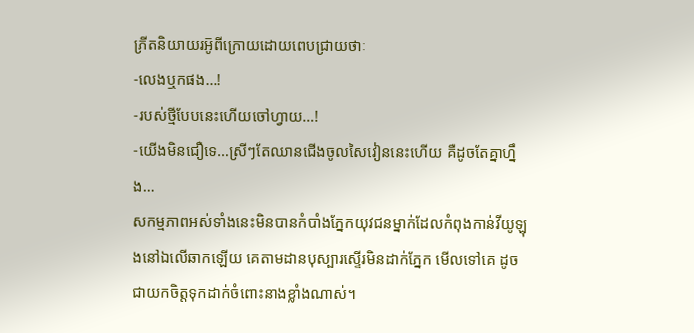ភ្រីតនិយាយរអូ៑ពីក្រោយដោយពេបជ្រាយថាៈ
-លេងឬកផង…!
-របស់ថ្មីបែបនេះហើយចៅហ្វាយ…!
-យើងមិនជឿទេ…ស្រីៗតែឈានជើងចូលសៃវៀននេះហើយ គឺដូចតែគ្នាហ្នឹង…
សកម្មភាពអស់ទាំងនេះមិនបានកំបាំងភ្នែកយុវជនម្នាក់ដែលកំពុងកាន់វីយូឡុងនៅឯលើឆាកឡើយ គេតាមដានបុស្បារស្ទើរមិនដាក់ភ្នែក មើលទៅគេ ដូចជាយកចិត្តទុកដាក់ចំពោះនាងខ្លាំងណាស់។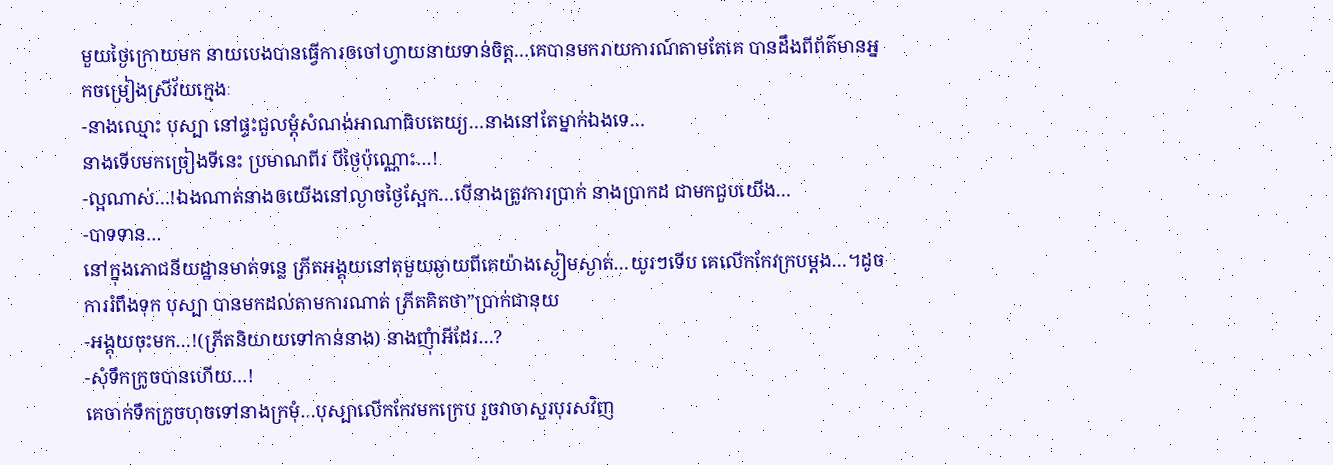មួយថ្ងៃក្រោយមក នាយបេងបានធ្វើការឲចៅហ្វាយនាយទាន់ចិត្ត…គេបានមករាយការណ៍តាមតែគេ បានដឹងពីព័ត៌មានអ្នកចម្រៀងស្រីវ័យក្មេងៈ
-នាងឈ្មោះ បុស្បា នៅផ្ទះជួលម្តុំសំណង់អាណាធិបតេយ្យ…នាងនៅតែម្នាក់ឯងទេ…
នាងទើបមកច្រៀងទីនេះ ប្រមាណពីរ បីថ្ងៃប៉ុណ្ណោះ…!
-ល្អណាស់…!ឯងណាត់នាងឲយើងនៅល្ងាចថ្ងៃស្អែក…បើនាងត្រូវការប្រាក់ នាងប្រាកដ ជាមកជួបយើង…
-បាទទាន…
នៅក្នុងភោជនីយដ្ឋានមាត់ទន្លេ ភ្រីតអង្គុយនៅតុមួយឆ្ងាយពីគេយ៉ាងស្ងៀមស្ងាត់…យូរៗទើប គេលើកកែវក្របម្តង…។ដូចការរំពឹងទុក បុស្បា បានមកដល់តាមការណាត់ ភ្រីតគិតថា”ប្រាក់ជានុយ
-អង្គុយចុះមក…!(ភ្រីតនិយាយទៅកាន់នាង) នាងញុំាអីដែរ…?
-សុំទឹកក្រូចបានហើយ…!
គេចាក់ទឹកក្រូចហុចទៅនាងក្រមុំ…បុស្បាលើកកែវមកក្រេប រួចវាចាសួរបុរសវិញ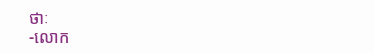ថាៈ
-លោក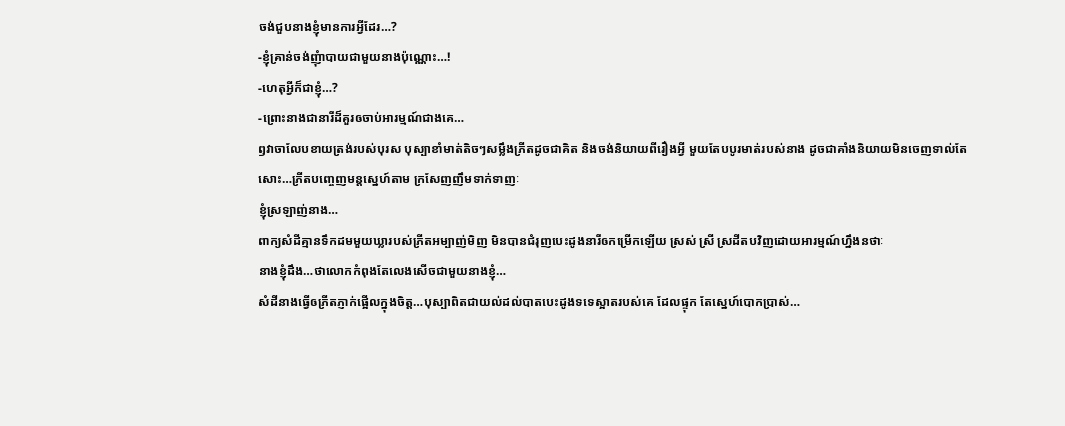ចង់ជួបនាងខ្ញុំមានការអ្វីដែរ…?
-ខ្ញុំគ្រាន់ចង់ញុំាបាយជាមួយនាងប៉ុណ្ណោះ…!
-ហេតុអ្វីក៏ជាខ្ញុំ…?
-ព្រោះនាងជានារីដ៏គួរឲចាប់អារម្មណ៍ជាងគេ…
ឭវាចាលែបខាយត្រង់របស់បុរស បុស្បាខាំមាត់តិចៗសម្លឹងភ្រីតដូចជាគិត និងចង់និយាយពីរឿងអ្វី មួយតែបបូរមាត់របស់នាង ដូចជាគាំងនិយាយមិនចេញទាល់តែសោះ…ភ្រីតបញ្ចេញមន្តស្នេហ៍តាម ក្រសែញញឹមទាក់ទាញៈ
ខ្ញុំស្រឡាញ់នាង…
ពាក្យសំដីគ្មានទឹកដមមួយឃ្លារបស់ភ្រីតអម្បាញ់មិញ មិនបានជំរុញបេះដូងនារីឲកម្រើកឡើយ ស្រស់ ស្រី ស្រដីតបវិញដោយអារម្មណ៍ហ្នឹងនថាៈ
នាងខ្ញុំដឹង…ថាលោកកំពុងតែលេងសើចជាមួយនាងខ្ញុំ…
សំដីនាងធ្វើឲភ្រីតភ្ញាក់ផ្អើលក្នុងចិត្ត…បុស្បាពិតជាយល់ដល់បាតបេះដូងទទេស្អាតរបស់គេ ដែលផ្ទុក តែស្នេហ៍បោកប្រាស់…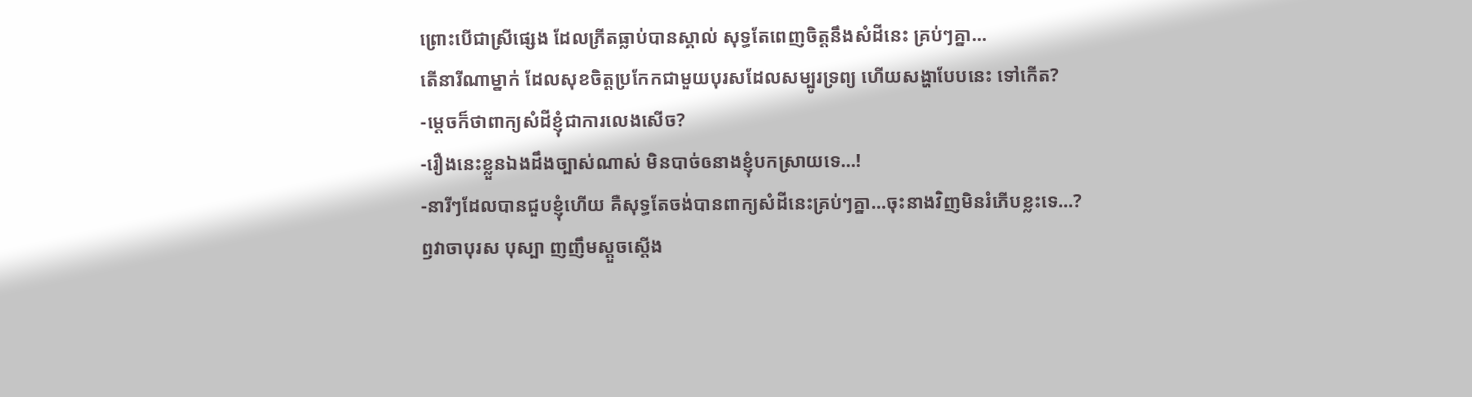ព្រោះបើជាស្រីផ្សេង ដែលភ្រីតធ្លាប់បានស្គាល់ សុទ្ធតែពេញចិត្តនឹងសំដីនេះ គ្រប់ៗគ្នា…
តើនារីណាម្នាក់ ដែលសុខចិត្តប្រកែកជាមួយបុរសដែលសម្បូរទ្រព្យ ហើយសង្ហាបែបនេះ ទៅកើត?
-ម្តេចក៏ថាពាក្យសំដីខ្ញុំជាការលេងសើច?
-រឿងនេះខ្លួនឯងដឹងច្បាស់ណាស់ មិនបាច់ឲនាងខ្ញុំបកស្រាយទេ…!
-នារីៗដែលបានជួបខ្ញុំហើយ គឺសុទ្ធតែចង់បានពាក្យសំដីនេះគ្រប់ៗគ្នា…ចុះនាងវិញមិនរំភើបខ្លះទេ…?
ឭវាចាបុរស បុស្បា ញញឹមស្តួចស្តើង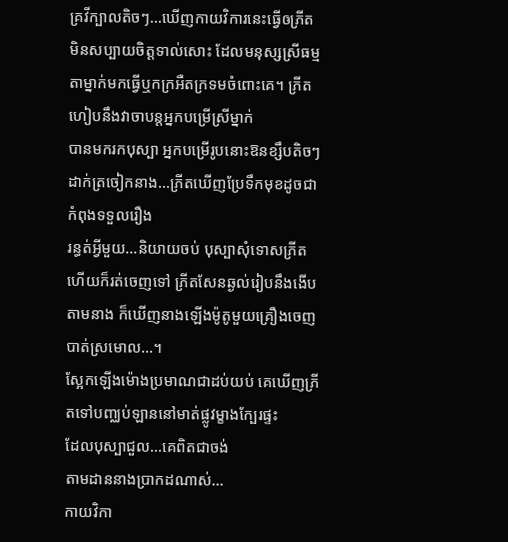គ្រវីក្បាលតិចៗ…ឃើញកាយវិការនេះធ្វើឲភ្រីត មិនសប្បាយចិត្តទាល់សោះ ដែលមនុស្សស្រីធម្មតាម្នាក់មកធ្វើឬកក្រអឺតក្រទមចំពោះគេ។ ភ្រីតហៀបនឹងវាចាបន្តអ្នកបម្រើស្រីម្នាក់
បានមករកបុស្បា អ្នកបម្រើរូបនោះឱនខ្សឹបតិចៗដាក់ត្រចៀកនាង…ភ្រីតឃើញប្រែទឹកមុខដូចជាកំពុងទទួលរឿង
រន្ធត់អ្វីមួយ…និយាយចប់ បុស្បាសុំទោសភ្រីត ហើយក៏រត់ចេញទៅ ភ្រីតសែនឆ្ងល់រៀបនឹងងើបតាមនាង ក៏ឃើញនាងឡើងម៉ូតូមួយគ្រឿងចេញបាត់ស្រមោល…។
ស្អែកឡើងម៉ោងប្រមាណជាដប់យប់ គេឃើញភ្រីតទៅបញ្ឈប់ឡាននៅមាត់ផ្លូវម្ខាងក្បែរផ្ទះ
ដែលបុស្បាជួល…គេពិតជាចង់
តាមដាននាងប្រាកដណាស់…
កាយវិកា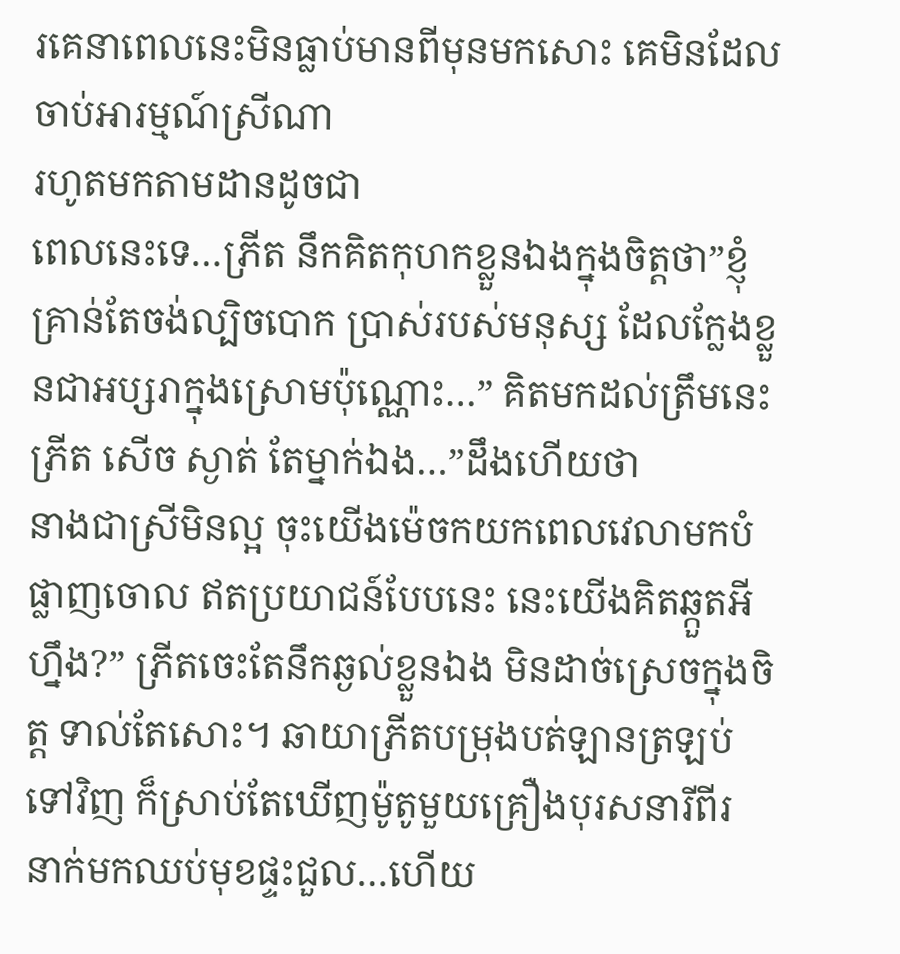រគេនាពេលនេះមិនធ្លាប់មានពីមុនមកសោះ គេមិនដែលចាប់អារម្មណ៍ស្រីណា
រហូតមកតាមដានដូចជា
ពេលនេះទេ…ភ្រីត នឹកគិតកុហកខ្លួនឯងក្នុងចិត្តថា”ខ្ញុំគ្រាន់តែចង់ល្បិចបោក ប្រាស់របស់មនុស្ស ដែលកែ្លងខ្លួនជាអប្សរាក្នុងស្រោមប៉ុណ្ណោះ…” គិតមកដល់ត្រឹមនេះ ភ្រីត សើច ស្ងាត់ តែម្នាក់ឯង…”ដឹងហើយថា
នាងជាស្រីមិនល្អ ចុះយើងម៉េចកយកពេលវេលាមកបំផ្លាញចោល ឥតប្រយាជន៍បែបនេះ នេះយើងគិតឆ្កួតអីហ្នឹង?” ភ្រីតចេះតែនឹកឆ្ងល់ខ្លួនឯង មិនដាច់ស្រេចក្នុងចិត្ត ទាល់តែសោះ។ ឆាយាភ្រីតបម្រុងបត់ឡានត្រឡប់ទៅវិញ ក៏ស្រាប់តែឃើញម៉ូតូមួយគ្រឿងបុរសនារីពីរ នាក់មកឈប់មុខផ្ទះជួល…ហើយ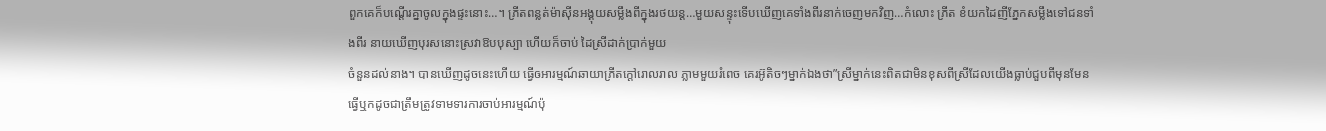ពួកគេក៏បណ្តើរគ្នាចូលក្នុងផ្ទះនោះ…។ ភ្រីតពន្លត់ម៉ាស៊ីនអង្គុយសម្លឹងពីក្នុងរថយន្ត…មួយសន្ទុះទើបឃើញគេទាំងពីរនាក់ចេញមកវិញ…កំលោះ ភ្រីត ខំយកដៃញីភ្នែកសម្លឹងទៅជនទាំងពីរ នាយឃើញបុរសនោះស្រវាឱបបុស្បា ហើយក៏ចាប់ ដៃស្រីដាក់ប្រាក់មួយ
ចំនួនដល់នាង។ បានឃើញដូចនេះហើយ ធ្វើឲអារម្មណ៍ឆាយាភ្រីតក្តៅរោលរាល ភ្លាមមួយរំពេច គេរអ៊ូតិចៗម្នាក់ឯងថា”ស្រីម្នាក់នេះពិតជាមិនខុសពីស្រីដែលយើងធ្លាប់ជួបពីមុនមែន ធ្វើឬកដូចជាត្រឹមត្រូវទាមទារការចាប់អារម្មណ៍ប៉ុ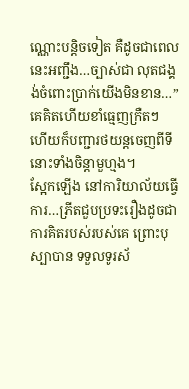ណ្ណោះបន្តិចទៀត គឺដូចជាពេលនេះអញ្ជឹង…ច្បាស់ជា លុតជង្គង់ចំពោះប្រាក់យើងមិនខាន…” គេគិតហើយខាំធ្មេញក្រឺតៗ ហើយក៏បញ្ជារថយន្តចេញពីទី នោះទាំងចិន្តាមួហ្មង។
ស្អែកឡើង នៅការិយាល័យធ្វើការ…ភ្រីតជួបប្រទះរឿងដូចជាការគិតរបស់របស់គេ ព្រោះបុស្បាបាន ទទួលទូរស័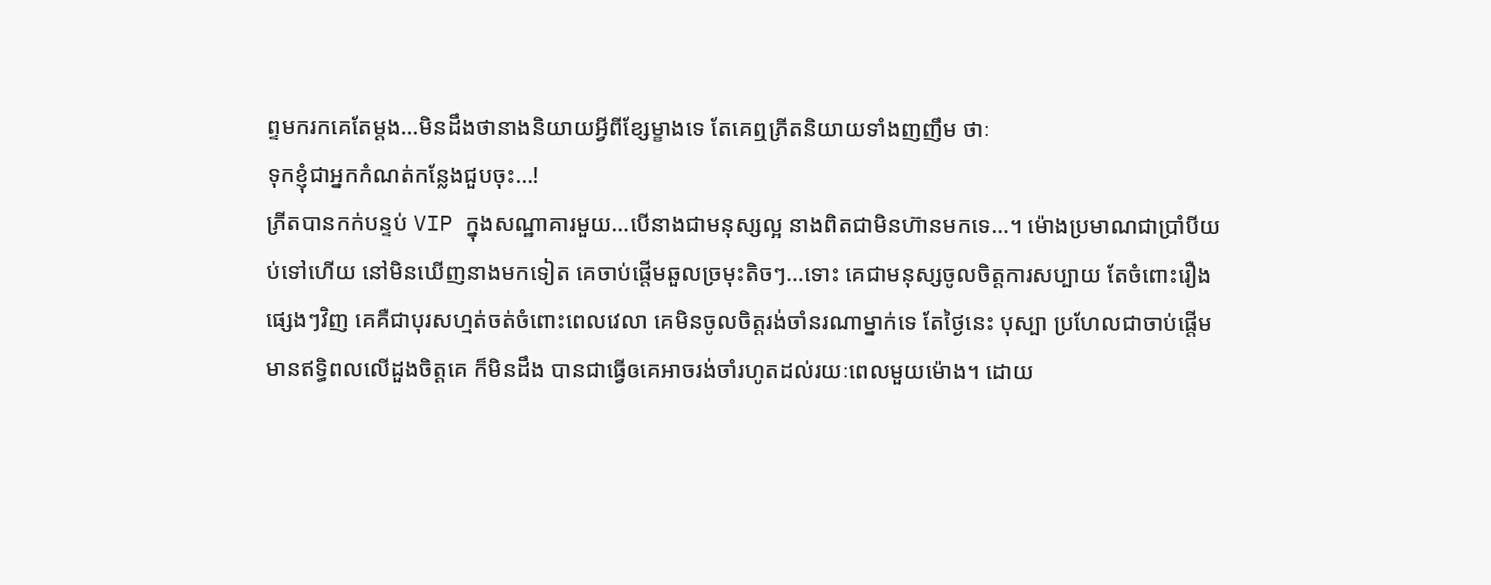ព្ទមករកគេតែម្តង…មិនដឹងថានាងនិយាយអ្វីពីខ្សែម្ខាងទេ តែគេឮភ្រីតនិយាយទាំងញញឹម ថាៈ
ទុកខ្ញុំជាអ្នកកំណត់កន្លែងជួបចុះ…!
ភ្រីតបានកក់បន្ទប់ VIP ក្នុងសណ្ឋាគារមួយ…បើនាងជាមនុស្សល្អ នាងពិតជាមិនហ៊ានមកទេ…។ ម៉ោងប្រមាណជាប្រាំបីយប់ទៅហើយ នៅមិនឃើញនាងមកទៀត គេចាប់ផ្តើមឆួលច្រមុះតិចៗ…ទោះ គេជាមនុស្សចូលចិត្តការសប្បាយ តែចំពោះរឿងផ្សេងៗវិញ គេគឺជាបុរសហ្មត់ចត់ចំពោះពេលវេលា គេមិនចូលចិត្តរង់ចាំនរណាម្នាក់ទេ តែថ្ងៃនេះ បុស្បា ប្រហែលជាចាប់ផ្តើមមានឥទ្ធិពលលើដួងចិត្តគេ ក៏មិនដឹង បានជាធ្វើឲគេអាចរង់ចាំរហូតដល់រយៈពេលមួយម៉ោង។ ដោយ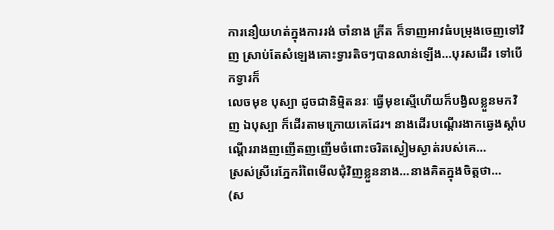ការនឿយហត់ក្នុងការរង់ ចាំនាង ភ្រីត ក៏ទាញអាវធំបម្រុងចេញទៅវិញ ស្រាប់តែសំឡេងគោះទ្វារតិចៗបានលាន់ឡើង…បុរសដើរ ទៅបើកទ្វារក៏
លេចមុខ បុស្បា ដូចជានិម្មិតនរៈ ធ្វើមុខស្មើហើយក៏បង្វិលខ្លួនមកវិញ ឯបុស្បា ក៏ដើរតាមក្រោយគេដែរ។ នាងដើរបណ្តើរងាកឆ្វេងស្តាំបណ្តើររាងញញើតញញើមចំពោះចរិតស្ងៀមស្ងាត់របស់គេ…
ស្រស់ស្រីរេភ្នែករំពៃមើលជុំវិញខ្លួននាង…នាងគិតក្នុងចិត្តថា…
(ស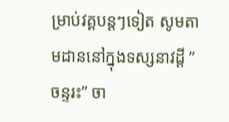ម្រាប់វគ្គបន្តៗទៀត សូមតាមដាននៅក្នុងទស្សនាវដ្តី ”ចន្ទរះ” ចា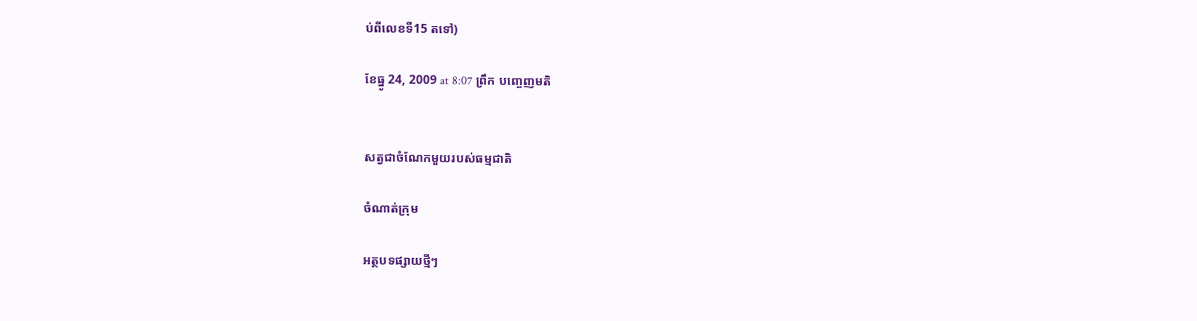ប់ពីលេខទី15 តទៅ)

ខែធ្នូ 24, 2009 at 8:07 ព្រឹក បញ្ចេញមតិ


សត្វជាចំណែកមួយរបស់ធម្មជាតិ

ចំណាត់ក្រុម

អត្ថបទផ្សាយថ្មីៗ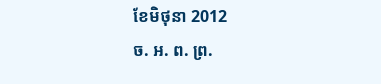ខែមិថុនា 2012
ច. អ. ព. ព្រ.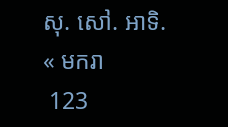សុ. សៅ. អាទិ.
« មករា
 123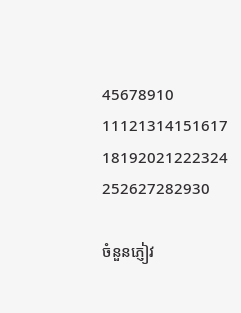45678910
11121314151617
18192021222324
252627282930

ចំនួនភ្ញៀវ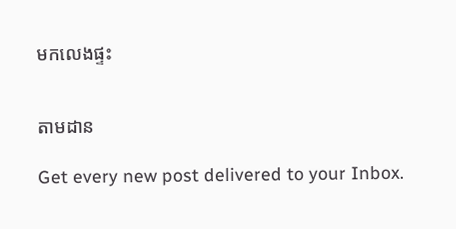មកលេងផ្ទះ


តាមដាន

Get every new post delivered to your Inbox.